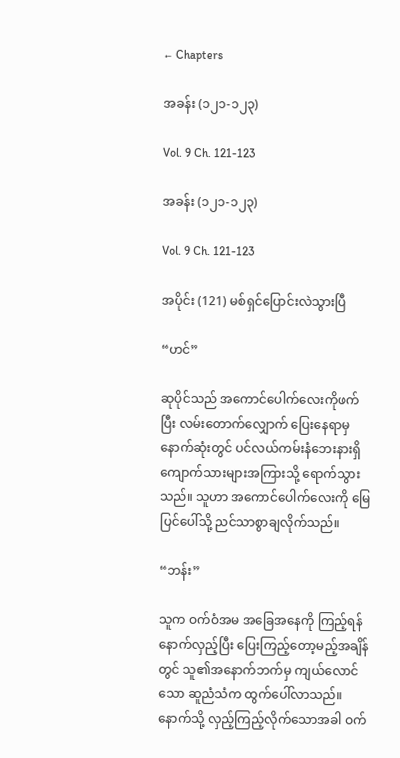← Chapters

အခန်း (၁၂၁-၁၂၃)

Vol. 9 Ch. 121-123

အခန်း (၁၂၁-၁၂၃)

Vol. 9 Ch. 121-123

အပိုင်း (121) မစ်ရှင်ပြောင်းလဲသွားပြီ

“ဟင်”

ဆုပိုင်သည် အကောင်ပေါက်လေးကိုဖက်ပြီး လမ်းတောက်လျှောက် ပြေးနေရာမှ နောက်ဆုံးတွင် ပင်လယ်ကမ်းနံဘေးနားရှိ ကျောက်သားများအကြားသို့ ရောက်သွားသည်။ သူဟာ အကောင်ပေါက်လေးကို မြေပြင်ပေါ်သို့ ညင်သာစွာချလိုက်သည်။

“ဘန်း”

သူက ဝက်ဝံအမ အခြေအနေကို ကြည့်ရန် နောက်လှည့်ပြီး ပြေးကြည့်တော့မည့်အချိန်တွင် သူ၏အနောက်ဘက်မှ ကျယ်လောင်သော ဆူညံသံက ထွက်ပေါ်လာသည်။ နောက်သို့ လှည့်ကြည့်လိုက်သောအခါ ဝက်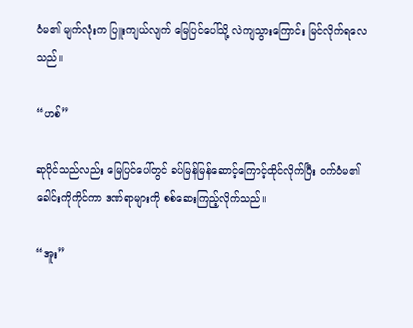ဝံမ၏ မျက်လုံးက ပြူးကျယ်လျက် မြေပြင်ပေါ်သို့ လဲကျသွားကြောင်း မြင်လိုက်ရလေသည်။

“ဟစ်”

ဆုပိုင်သည်လည်း မြေပြင်ပေါ်တွင် ခပ်မြန်မြန်ဆောင့်ကြောင့်ထိုင်လိုက်ပြီး ဝက်ဝံမ၏ ခေါင်းကိုကိုင်ကာ ဒဏ်ရာများကို စစ်ဆေးကြည့်လိုက်သည်။

“အူး”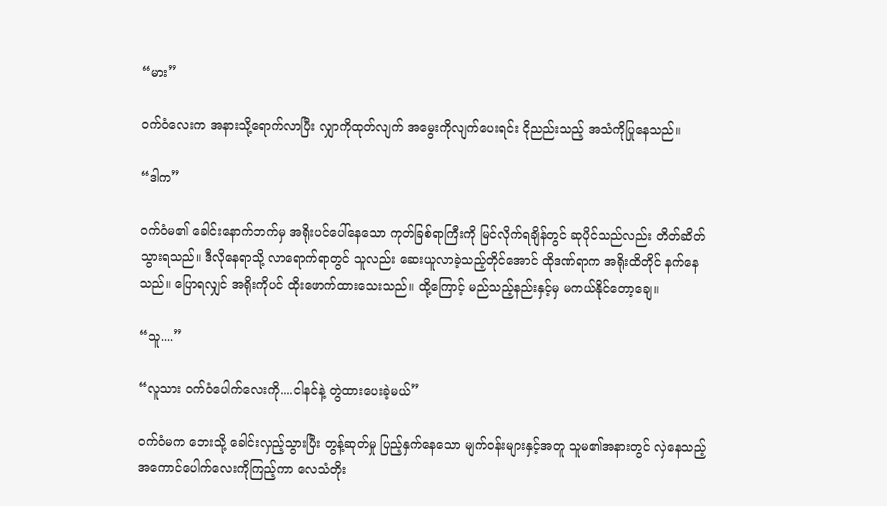“မား”

ဝက်ဝံလေးက အနားသို့ရောက်လာပြီး လျှာကိုထုတ်လျက် အမွေးကိုလျက်ပေးရင်း ငိုညည်းသည့် အသံကိုပြုနေသည်။

“ဒါက”

ဝက်ဝံမ၏ ခေါင်းနောက်ဘက်မှ အရိုးပင်ပေါ်နေသော ကုတ်ခြစ်ရာကြီးကို မြင်လိုက်ရချိန်တွင် ဆုပိုင်သည်လည်း တိတ်ဆိတ်သွားရသည်။ ဒီလိုနေရာသို့ လာရောက်ရာတွင် သူလည်း ဆေးယူလာခဲ့သည့်တိုင်အောင် ထိုဒဏ်ရာက အရိုးထိတိုင် နက်နေသည်။ ပြောရလျှင် အရိုးကိုပင် ထိုးဖောက်ထားသေးသည်။ ထို့ကြောင့် မည်သည့်နည်းနှင့်မှ မကယ်နိုင်တော့ချေ။

“သူ....”

“လူသား ဝက်ဝံပေါက်လေးကို....ငါနင်နဲ့ တွဲထားပေးခဲ့မယ်”

ဝက်ဝံမက ဘေးသို့ ခေါင်းလှည့်သွားပြီး တွန့်ဆုတ်မှု ပြည့်နှက်နေသော မျက်ဝန်းများနှင့်အတူ သူမ၏အနားတွင် လှဲနေသည့် အကောင်ပေါက်လေးကိုကြည့်ကာ လေသံတိုး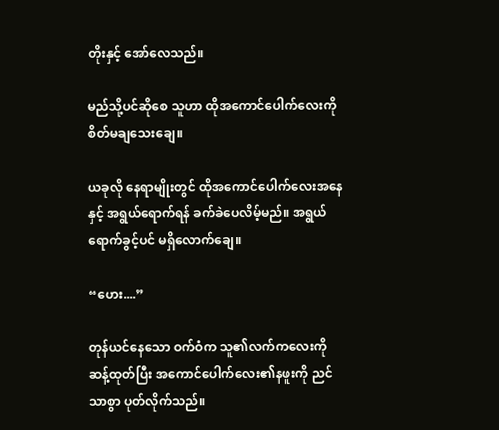တိုးနှင့် အော်လေသည်။

မည်သို့ပင်ဆိုစေ သူဟာ ထိုအကောင်ပေါက်လေးကို စိတ်မချသေးချေ။

ယခုလို နေရာမျိုးတွင် ထိုအကောင်ပေါက်လေးအနေနှင့် အရွယ်ရောက်ရန် ခက်ခဲပေလိမ့်မည်။ အရွယ်ရောက်ခွင့်ပင် မရှိလောက်ချေ။

“ဟေး....”

တုန်ယင်နေသော ဝက်ဝံက သူ၏လက်ကလေးကို ဆန့်ထုတ်ပြီး အကောင်ပေါက်လေး၏နဖူးကို ညင်သာစွာ ပုတ်လိုက်သည်။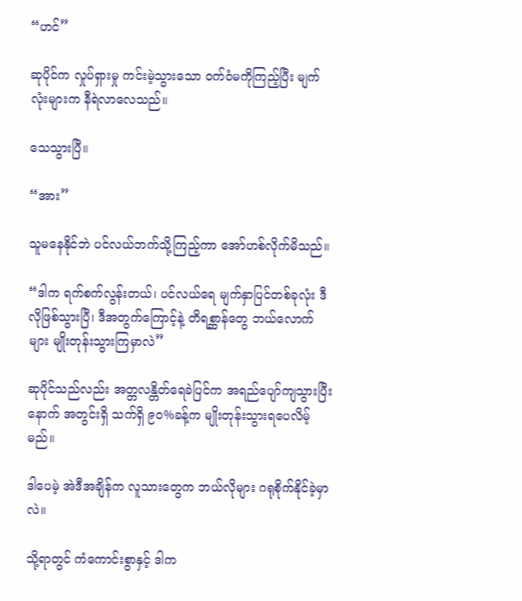“ဟင်”

ဆုပိုင်က လှုပ်ရှားမှု ကင်းမဲ့သွားသော ဝက်ဝံမကိုကြည့်ပြီး မျက်လုံးများက နီရဲလာလေသည်။

သေသွားပြီ။

“အား”

သူမနေနိုင်ဘဲ ပင်လယ်ဘက်သို့ကြည့်ကာ အော်ဟစ်လိုက်မိသည်။

“ဒါက ရက်စက်လွန်းတယ်၊ ပင်လယ်ရေ မျက်နှာပြင်တစ်ခုလုံး ဒီလိုဖြစ်သွားပြီ၊ ဒီအတွက်ကြောင့်နဲ့ တိရစ္ဆာန်တွေ ဘယ်လောက်များ မျိုးတုန်းသွားကြမှာလဲ”

ဆုပိုင်သည်လည်း အတ္တလန္တိတ်ရေခဲပြင်က အရည်ပျော်ကျသွားပြီးနောက် အတွင်းရှိ သက်ရှိ ၉၀%ခန့်က မျိုးတုန်းသွားရပေလိမ့်မည်။

ဒါပေမဲ့ အဲဒီအချိန်က လူသားတွေက ဘယ်လိုများ ဂရုစိုက်နိုင်ခဲ့မှာလဲ။

သို့ရာတွင် ကံကောင်းစွာနှင့် ဒါက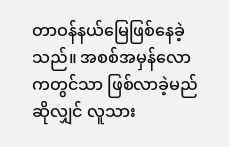တာဝန်နယ်မြေဖြစ်နေခဲ့သည်။ အစစ်အမှန်လောကတွင်သာ ဖြစ်လာခဲ့မည်ဆိုလျှင် လူသား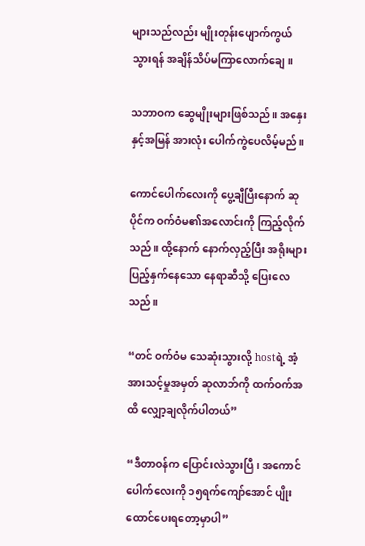များသည်လည်း မျိုးတုန်းပျောက်ကွယ်သွားရန် အချိန်သိပ်မကြာလောက်ချေ။

သဘာဝက ဆွေမျိုးများဖြစ်သည်။ အနှေးနှင့်အမြန် အားလုံး ပေါက်ကွဲပေလိမ့်မည်။

ကောင်ပေါက်လေးကို ပွေ့ချီပြီးနောက် ဆုပိုင်က ဝက်ဝံမ၏အလောင်းကို ကြည့်လိုက်သည်။ ထို့နောက် နောက်လှည့်ပြီး အရိုးများ ပြည့်နှက်နေသော နေရာဆီသို့ ပြေးလေသည်။

“တင် ဝက်ဝံမ သေဆုံးသွားလို့ hostရဲ့ အံ့အားသင့်မှုအမှတ် ဆုလာဘ်ကို ထက်ဝက်အထိ လျှော့ချလိုက်ပါတယ်”

“ဒီတာဝန်က ပြောင်းလဲသွားပြီ၊ အကောင်ပေါက်လေးကို ၁၅ရက်ကျော်အောင် ပျိုးထောင်ပေးရတော့မှာပါ”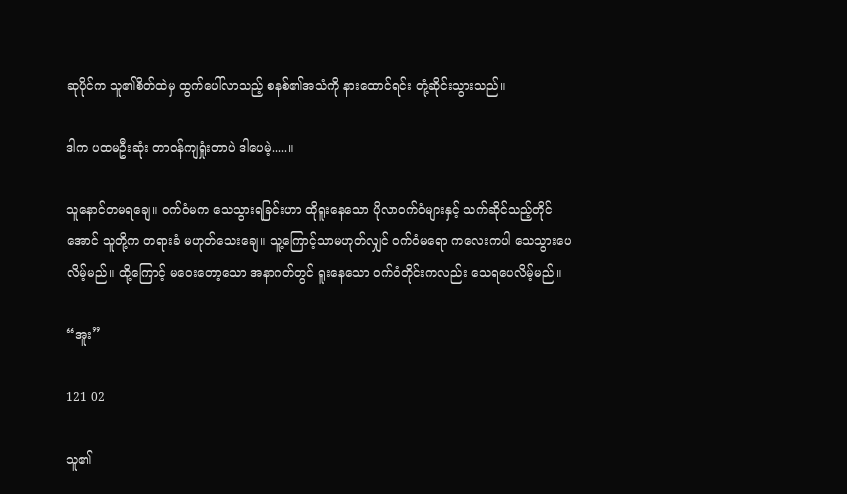ဆုပိုင်က သူ၏စိတ်ထဲမှ ထွက်ပေါ်လာသည့် စနစ်၏အသံကို နားထောင်ရင်း တုံ့ဆိုင်းသွားသည်။

ဒါက ပထမဦးဆုံး တာဝန်ကျရှုံးတာပဲ ဒါပေမဲ့.....။

သူနောင်တမရချေ။ ဝက်ဝံမက သေသွားရခြင်းဟာ ထိုရူးနေသော ပိုလာဝက်ဝံများနှင့် သက်ဆိုင်သည့်တိုင်အောင် သူတို့က တရားခံ မဟုတ်သေးချေ။ သူ့ကြောင့်သာမဟုတ်လျှင် ဝက်ဝံမရော ကလေးကပါ သေသွားပေလိမ့်မည်။ ထို့ကြောင့် မဝေးတော့သော အနာဂတ်တွင် ရူးနေသော ဝက်ဝံတိုင်းကလည်း သေရပေလိမ့်မည်။

“အူး”

121 02

သူ၏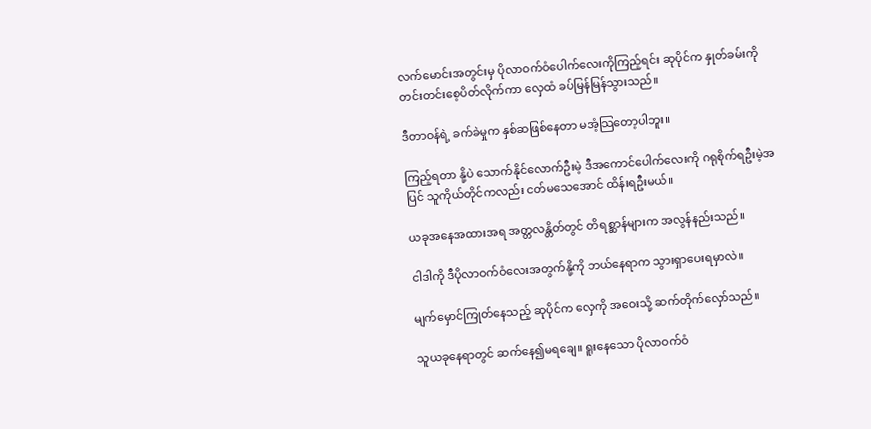လက်မောင်းအတွင်းမှ ပိုလာဝက်ဝံပေါက်လေးကိုကြည့်ရင်း ဆုပိုင်က နှုတ်ခမ်းကို တင်းတင်းစေ့ပိတ်လိုက်ကာ လှေထံ ခပ်မြန်မြန်သွားသည်။

ဒီတာဝန်ရဲ့ ခက်ခဲမှုက နှစ်ဆဖြစ်နေတာ မအံ့သြတော့ပါဘူး။

ကြည့်ရတာ နို့ပဲ သောက်နိုင်လောက်ဦးမဲ့ ဒီအကောင်ပေါက်လေးကို ဂရုစိုက်ရဦးမဲ့အပြင် သူကိုယ်တိုင်ကလည်း ငတ်မသေအောင် ထိန်းရဦးမယ်။

ယခုအနေအထားအရ အတ္တလန္တိတ်တွင် တိရစ္ဆာန်များက အလွန်နည်းသည်။

ငါဒါကို ဒီပိုလာဝက်ဝံလေးအတွက်နို့ကို ဘယ်နေရာက သွားရှာပေးရမှာလဲ။

မျက်မှောင်ကြုတ်နေသည့် ဆုပိုင်က လှေကို အဝေးသို့ ဆက်တိုက်လှော်သည်။

သူယခုနေရာတွင် ဆက်နေ၍မရချေ။ ရူးနေသော ပိုလာဝက်ဝံ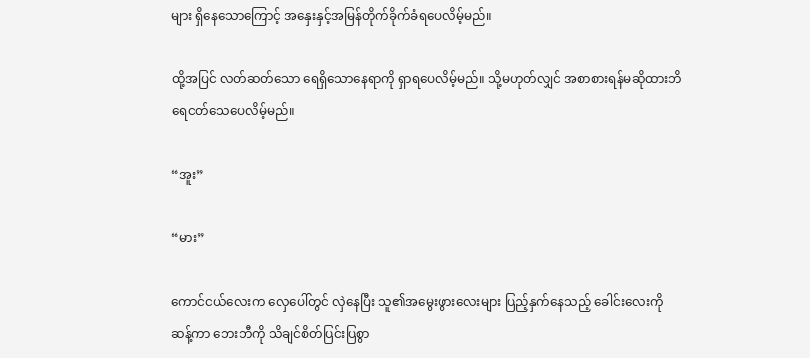များ ရှိနေသောကြောင့် အနှေးနှင့်အမြန်တိုက်ခိုက်ခံရပေလိမ့်မည်။

ထို့အပြင် လတ်ဆတ်သော ရေရှိသောနေရာကို ရှာရပေလိမ့်မည်။ သို့မဟုတ်လျှင် အစာစားရန်မဆိုထားဘိ ရေငတ်သေပေလိမ့်မည်။

“အူး”

“မား”

ကောင်ငယ်လေးက လှေပေါ်တွင် လှဲနေပြီး သူ၏အမွေးဖွားလေးများ ပြည့်နှက်နေသည့် ခေါင်းလေးကိုဆန့်ကာ ဘေးဘီကို သိချင်စိတ်ပြင်းပြစွာ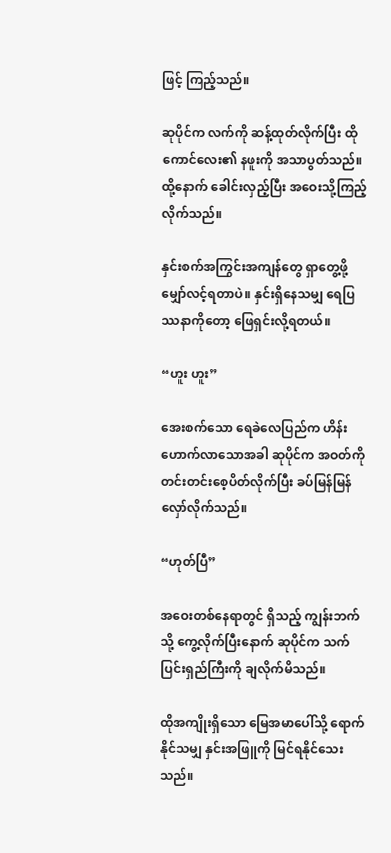ဖြင့် ကြည့်သည်။

ဆုပိုင်က လက်ကို ဆန့်ထုတ်လိုက်ပြီး ထိုကောင်လေး၏ နဖူးကို အသာပွတ်သည်။ ထို့နောက် ခေါင်းလှည့်ပြီး အဝေးသို့ကြည့်လိုက်သည်။

နှင်းစက်အကြွင်းအကျန်တွေ ရှာတွေ့ဖို့ မျှော်လင့်ရတာပဲ။ နှင်းရှိနေသမျှ ရေပြဿနာကိုတော့ ဖြေရှင်းလို့ရတယ်။

“ဟူး ဟူး”

အေးစက်သော ရေခဲလေပြည်က ဟိန်းဟောက်လာသောအခါ ဆုပိုင်က အဝတ်ကို တင်းတင်းစေ့ပိတ်လိုက်ပြီး ခပ်မြန်မြန် လှော်လိုက်သည်။

“ဟုတ်ပြီ”

အဝေးတစ်နေရာတွင် ရှိသည့် ကျွန်းဘက်သို့ ကွေ့လိုက်ပြီးနောက် ဆုပိုင်က သက်ပြင်းရှည်ကြီးကို ချလိုက်မိသည်။

ထိုအကျိုးရှိသော မြေအမာပေါ်သို့ ရောက်နိုင်သမျှ နှင်းအဖြူကို မြင်ရနိုင်သေးသည်။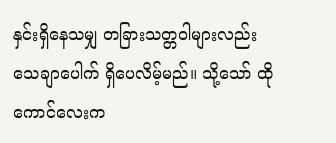နှင်းရှိနေသမျှ တခြားသတ္တဝါများလည်း သေချာပေါက် ရှိပေလိမ့်မည်။ သို့သော် ထိုကောင်လေးက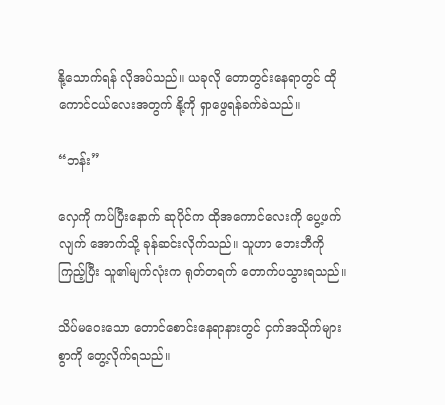နို့သောက်ရန် လိုအပ်သည်။ ယခုလို တောတွင်းနေရာတွင် ထိုကောင်ငယ်လေးအတွက် နို့ကို ရှာဖွေရန်ခက်ခဲသည်။

“ဘန်း”

လှေကို ကပ်ပြီးနောက် ဆုပိုင်က ထိုအကောင်လေးကို ပွေ့ဖက်လျက် အောက်သို့ ခုန်ဆင်းလိုက်သည်။ သူဟာ ဘေးဘီကို ကြည့်ပြီး သူ၏မျက်လုံးက ရုတ်တရက် တောက်ပသွားရသည်။

သိပ်မဝေးသော တောင်စောင်းနေရာနားတွင် ငှက်အသိုက်များစွာကို တွေ့လိုက်ရသည်။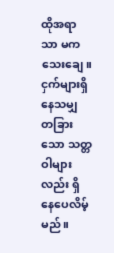ထိုအရာသာ မကသေးချေ။ ငှက်များရှိနေသမျှ တခြားသော သတ္တဝါများလည်း ရှိနေပေလိမ့်မည်။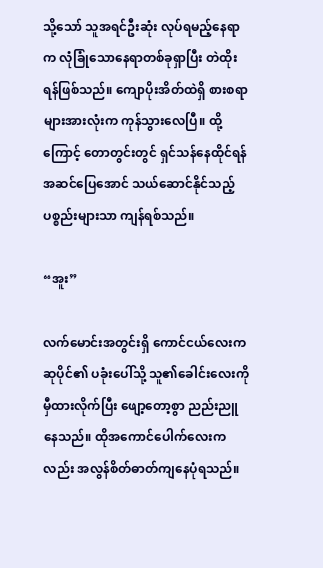သို့သော် သူအရင်ဦးဆုံး လုပ်ရမည့်နေရာက လုံခြုံသောနေရာတစ်ခုရှာပြီး တဲထိုးရန်ဖြစ်သည်။ ကျောပိုးအိတ်ထဲရှိ စားစရာများအားလုံးက ကုန်သွားလေပြီ။ ထို့ကြောင့် တောတွင်းတွင် ရှင်သန်နေထိုင်ရန် အဆင်ပြေအောင် သယ်ဆောင်နိုင်သည့် ပစ္စည်းများသာ ကျန်ရစ်သည်။

“အူး”

လက်မောင်းအတွင်းရှိ ကောင်ငယ်လေးက ဆုပိုင်၏ ပခုံးပေါ်သို့ သူ၏ခေါင်းလေးကို မှီထားလိုက်ပြီး ဖျော့တော့စွာ ညည်းညူနေသည်။ ထိုအကောင်ပေါက်လေးကလည်း အလွန်စိတ်ဓာတ်ကျနေပုံရသည်။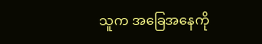သူက အခြေအနေကို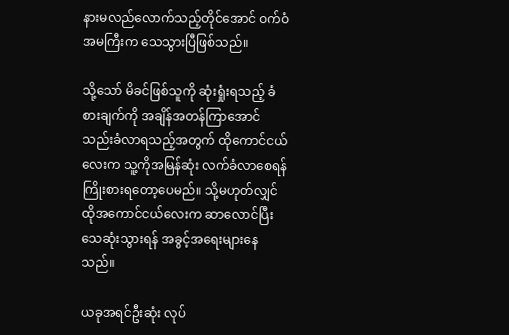နားမလည်လောက်သည့်တိုင်အောင် ဝက်ဝံအမကြီးက သေသွားပြီဖြစ်သည်။

သို့သော် မိခင်ဖြစ်သူကို ဆုံးရှုံးရသည့် ခံစားချက်ကို အချိန်အတန်ကြာအောင် သည်းခံလာရသည့်အတွက် ထိုကောင်ငယ်လေးက သူ့ကိုအမြန်ဆုံး လက်ခံလာစေရန် ကြိုးစားရတော့ပေမည်။ သို့မဟုတ်လျှင် ထိုအကောင်ငယ်လေးက ဆာလောင်ပြီး သေဆုံးသွားရန် အခွင့်အရေးများနေသည်။

ယခုအရင်ဦးဆုံး လုပ်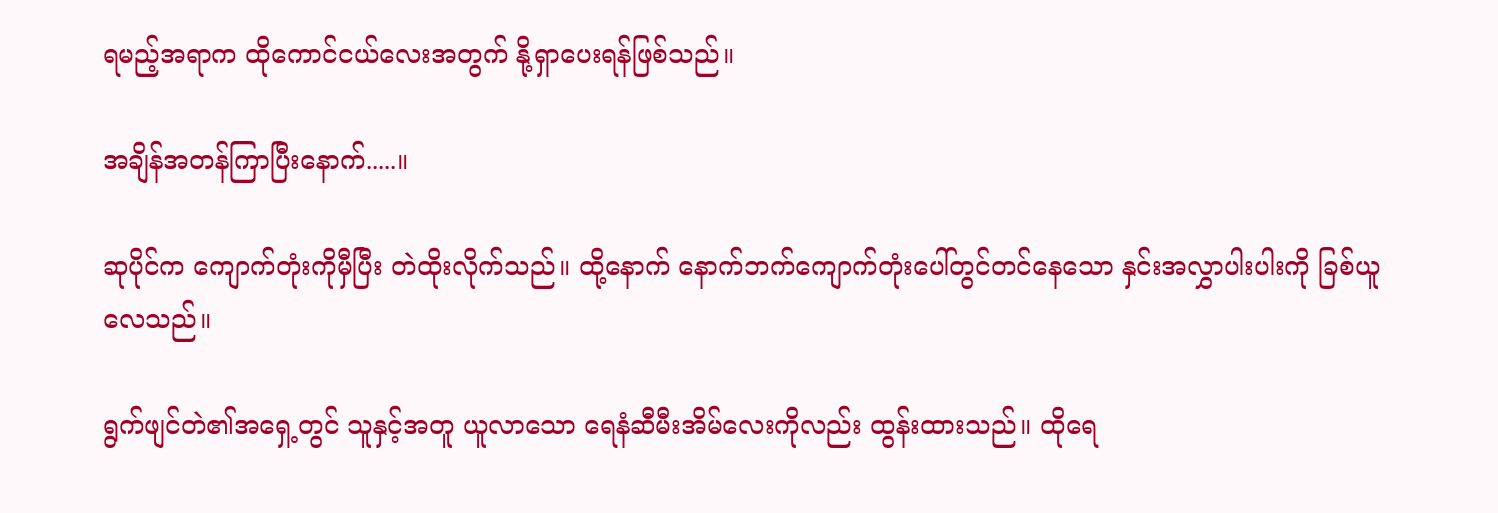ရမည့်အရာက ထိုကောင်ငယ်လေးအတွက် နို့ရှာပေးရန်ဖြစ်သည်။

အချိန်အတန်ကြာပြီးနောက်.....။

ဆုပိုင်က ကျောက်တုံးကိုမှီပြီး တဲထိုးလိုက်သည်။ ထို့နောက် နောက်ဘက်ကျောက်တုံးပေါ်တွင်တင်နေသော နှင်းအလွှာပါးပါးကို ခြစ်ယူလေသည်။

ရွက်ဖျင်တဲ၏အရှေ့တွင် သူနှင့်အတူ ယူလာသော ရေနံဆီမီးအိမ်လေးကိုလည်း ထွန်းထားသည်။ ထိုရေ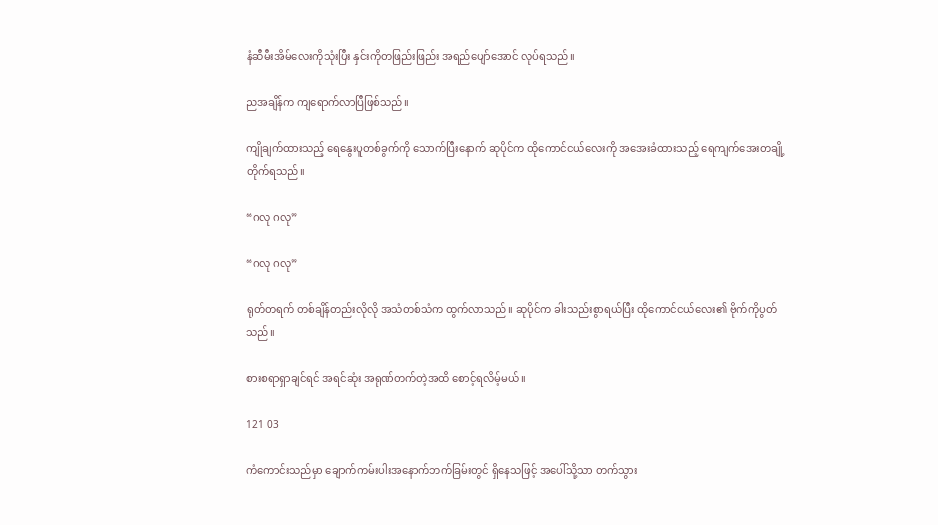နံဆီမီးအိမ်လေးကိုသုံးပြီး နှင်းကိုတဖြည်းဖြည်း အရည်ပျော်အောင် လုပ်ရသည်။

ညအချိန်က ကျရောက်လာပြီဖြစ်သည်။

ကျိုချက်ထားသည့် ရေနွေးပူတစ်ခွက်ကို သောက်ပြီးနောက် ဆုပိုင်က ထိုကောင်ငယ်လေးကို အအေးခံထားသည့် ရေကျက်အေးတချို့ တိုက်ရသည်။

“ဂလု ဂလု”

“ဂလု ဂလု”

ရုတ်တရက် တစ်ချိန်တည်းလိုလို အသံတစ်သံက ထွက်လာသည်။ ဆုပိုင်က ခါးသည်းစွာရယ်ပြီး ထိုကောင်ငယ်လေး၏ ဗိုက်ကိုပွတ်သည်။

စားစရာရှာချင်ရင် အရင်ဆုံး အရုဏ်တက်တဲ့အထိ စောင့်ရလိမ့်မယ်။

121 03

ကံကောင်းသည်မှာ ချောက်ကမ်းပါးအနောက်ဘက်ခြမ်းတွင် ရှိနေသဖြင့် အပေါ်သို့သာ တက်သွား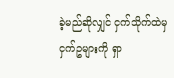ခဲ့မည်ဆိုလျှင် ငှက်သိုက်ထဲမှ ငှက်ဥများကို ရှာ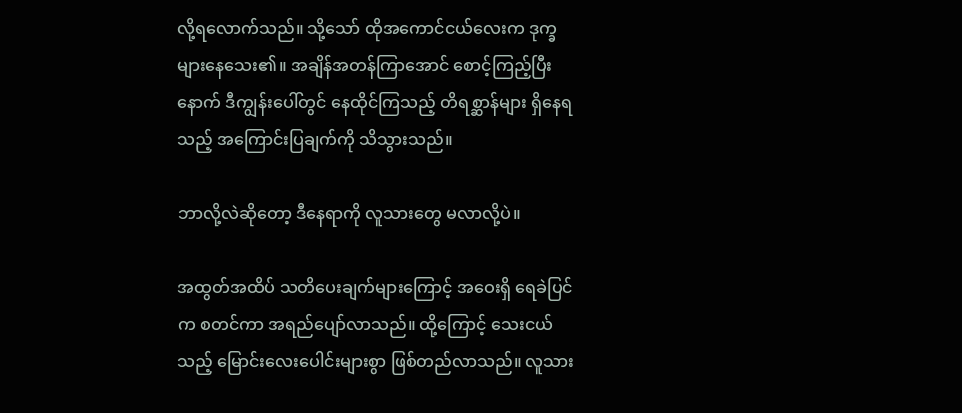လို့ရလောက်သည်။ သို့သော် ထိုအကောင်ငယ်လေးက ဒုက္ခများနေသေး၏။ အချိန်အတန်ကြာအောင် စောင့်ကြည့်ပြီးနောက် ဒီကျွန်းပေါ်တွင် နေထိုင်ကြသည့် တိရစ္ဆာန်များ ရှိနေရသည့် အကြောင်းပြချက်ကို သိသွားသည်။

ဘာလို့လဲဆိုတော့ ဒီနေရာကို လူသားတွေ မလာလို့ပဲ။

အထွတ်အထိပ် သတိပေးချက်များကြောင့် အဝေးရှိ ရေခဲပြင်က စတင်ကာ အရည်ပျော်လာသည်။ ထို့ကြောင့် သေးငယ်သည့် မြောင်းလေးပေါင်းများစွာ ဖြစ်တည်လာသည်။ လူသား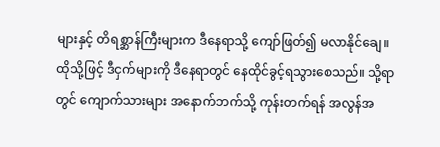များနှင့် တိရစ္ဆာန်ကြီးများက ဒီနေရာသို့ ကျော်ဖြတ်၍ မလာနိုင်ချေ။ ထိုသို့ဖြင့် ဒီငှက်များကို ဒီနေရာတွင် နေထိုင်ခွင့်ရသွားစေသည်။ သို့ရာတွင် ကျောက်သားများ အနောက်ဘက်သို့ ကုန်းတက်ရန် အလွန်အ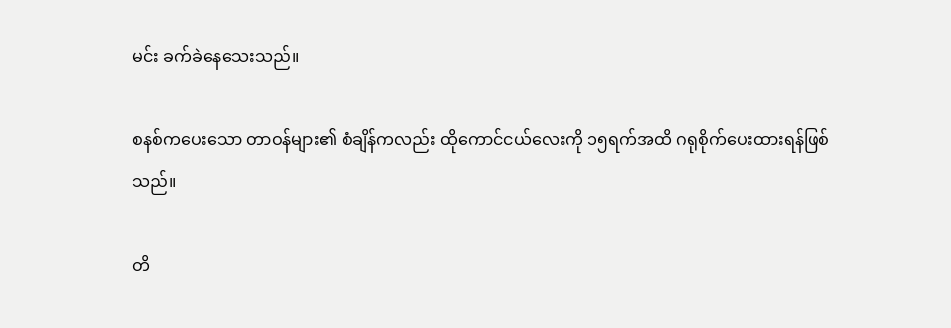မင်း ခက်ခဲနေသေးသည်။

စနစ်ကပေးသော တာဝန်များ၏ စံချိန်ကလည်း ထိုကောင်ငယ်လေးကို ၁၅ရက်အထိ ဂရုစိုက်ပေးထားရန်ဖြစ်သည်။

တိ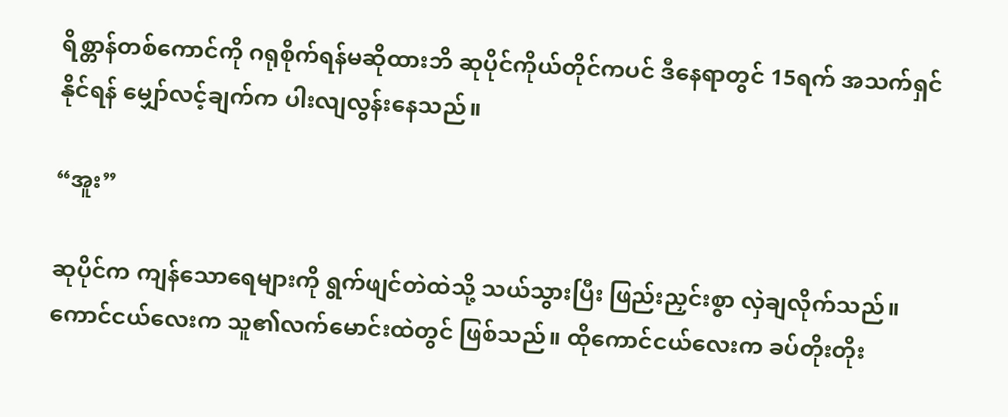ရိစ္တာန်တစ်ကောင်ကို ဂရုစိုက်ရန်မဆိုထားဘိ ဆုပိုင်ကိုယ်တိုင်ကပင် ဒီနေရာတွင် 15ရက် အသက်ရှင်နိုင်ရန် မျှော်လင့်ချက်က ပါးလျလွန်းနေသည်။

“အူး”

ဆုပိုင်က ကျန်သောရေများကို ရွက်ဖျင်တဲထဲသို့ သယ်သွားပြီး ဖြည်းညှင်းစွာ လှဲချလိုက်သည်။ ကောင်ငယ်လေးက သူ၏လက်မောင်းထဲတွင် ဖြစ်သည်။ ထိုကောင်ငယ်လေးက ခပ်တိုးတိုး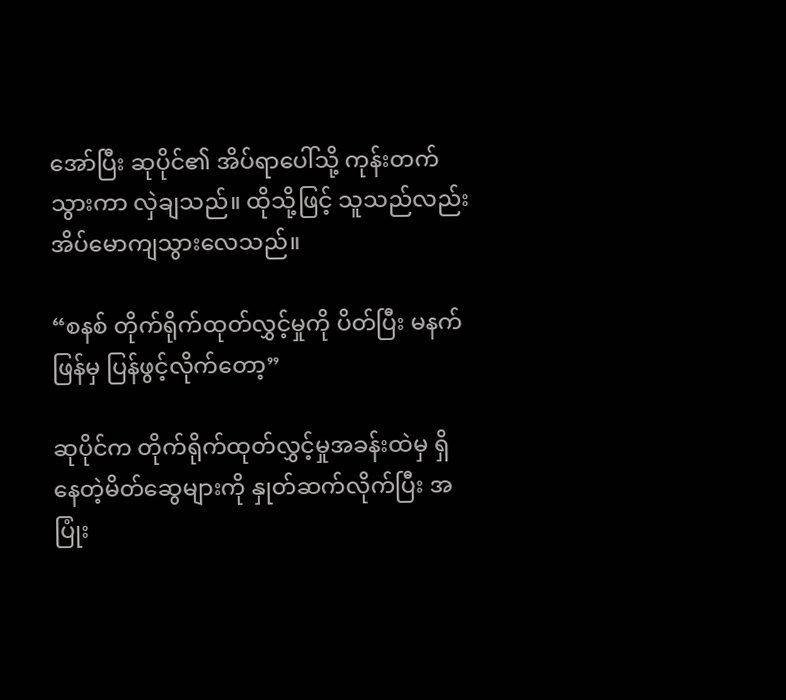အော်ပြီး ဆုပိုင်၏ အိပ်ရာပေါ်သို့ ကုန်းတက်သွားကာ လှဲချသည်။ ထိုသို့ဖြင့် သူသည်လည်း အိပ်မောကျသွားလေသည်။

“စနစ် တိုက်ရိုက်ထုတ်လွှင့်မှုကို ပိတ်ပြီး မနက်ဖြန်မှ ပြန်ဖွင့်လိုက်တော့”

ဆုပိုင်က တိုက်ရိုက်ထုတ်လွှင့်မှုအခန်းထဲမှ ရှိနေတဲ့မိတ်ဆွေများကို နှုတ်ဆက်လိုက်ပြီး အပြုံး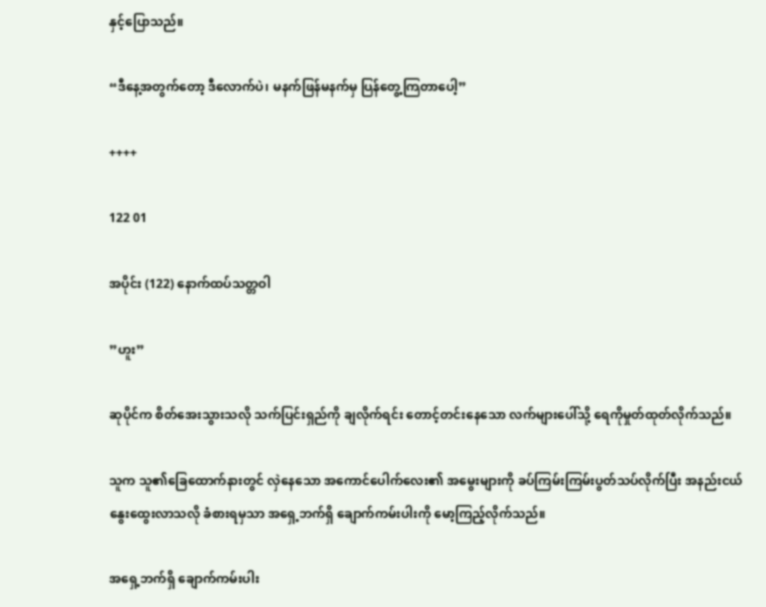နှင့်ပြောသည်။

“ဒီနေ့အတွက်တော့ ဒီလောက်ပဲ၊ မနက်ဖြန်မနက်မှ ပြန်တွေ့ကြတာပေါ့”

++++

122 01

အပိုင်း (122) နောက်ထပ်သတ္တဝါ

”ဟူး”

ဆုပိုင်က စိတ်အေးသွားသလို သက်ပြင်းရှည်ကို ချလိုက်ရင်း တောင့်တင်းနေသော လက်များပေါ်သို့ ရေကိုမှုတ်ထုတ်လိုက်သည်။

သူက သူ၏ခြေထောက်နားတွင် လှဲနေသော အကောင်ပေါက်လေး၏ အမွေးများကို ခပ်ကြမ်းကြမ်းပွတ်သပ်လိုက်ပြီး အနည်းငယ် နွေးထွေးလာသလို ခံစားရမှသာ အရှေ့ဘက်ရှိ ချောက်ကမ်းပါးကို မော့ကြည့်လိုက်သည်။

အရှေ့ဘက်ရှိ ချောက်ကမ်းပါး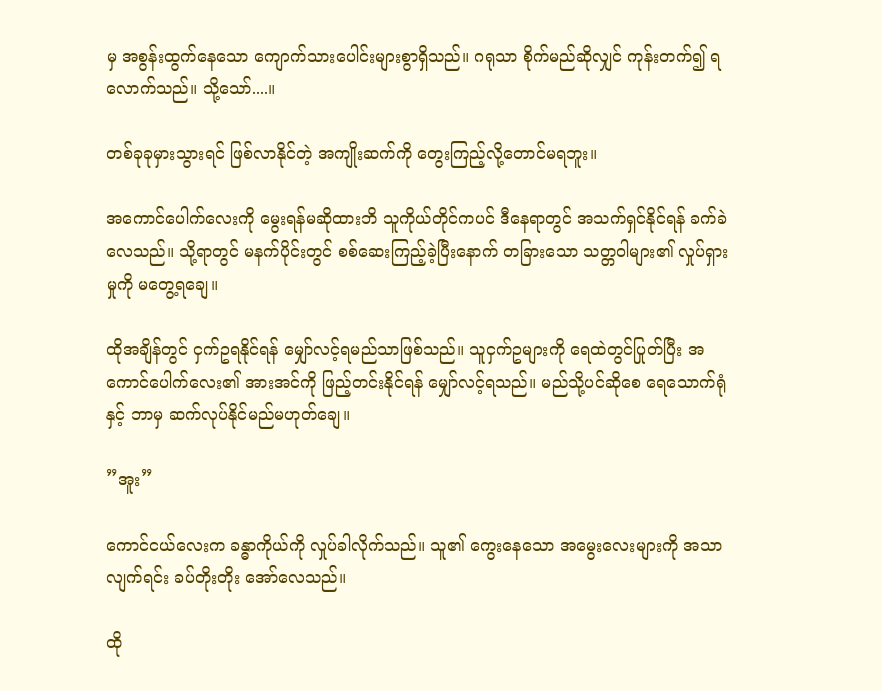မှ အစွန်းထွက်နေသော ကျောက်သားပေါင်းများစွာရှိသည်။ ဂရုသာ စိုက်မည်ဆိုလျှင် ကုန်းတက်၍ ရလောက်သည်။ သို့သော်....။

တစ်ခုခုမှားသွားရင် ဖြစ်လာနိုင်တဲ့ အကျိုးဆက်ကို တွေးကြည့်လို့တောင်မရဘူး။

အကောင်ပေါက်လေးကို မွေးရန်မဆိုထားဘိ သူကိုယ်တိုင်ကပင် ဒီနေရာတွင် အသက်ရှင်နိုင်ရန် ခက်ခဲလေသည်။ သို့ရာတွင် မနက်ပိုင်းတွင် စစ်ဆေးကြည့်ခဲ့ပြီးနောက် တခြားသော သတ္တဝါများ၏ လှုပ်ရှားမှုကို မတွေ့ရချေ။

ထိုအချိန်တွင် ငှက်ဥရနိုင်ရန် မျှော်လင့်ရမည်သာဖြစ်သည်။ သူငှက်ဥများကို ရေထဲတွင်ပြုတ်ပြီး အကောင်ပေါက်လေး၏ အားအင်ကို ဖြည့်တင်းနိုင်ရန် မျှော်လင့်ရသည်။ မည်သို့ပင်ဆိုစေ ရေသောက်ရုံနှင့် ဘာမှ ဆက်လုပ်နိုင်မည်မဟုတ်ချေ။

”အူး”

ကောင်ငယ်လေးက ခန္ဓာကိုယ်ကို လှုပ်ခါလိုက်သည်။ သူ၏ ကွေးနေသော အမွေးလေးများကို အသာလျက်ရင်း ခပ်တိုးတိုး အော်လေသည်။

ထို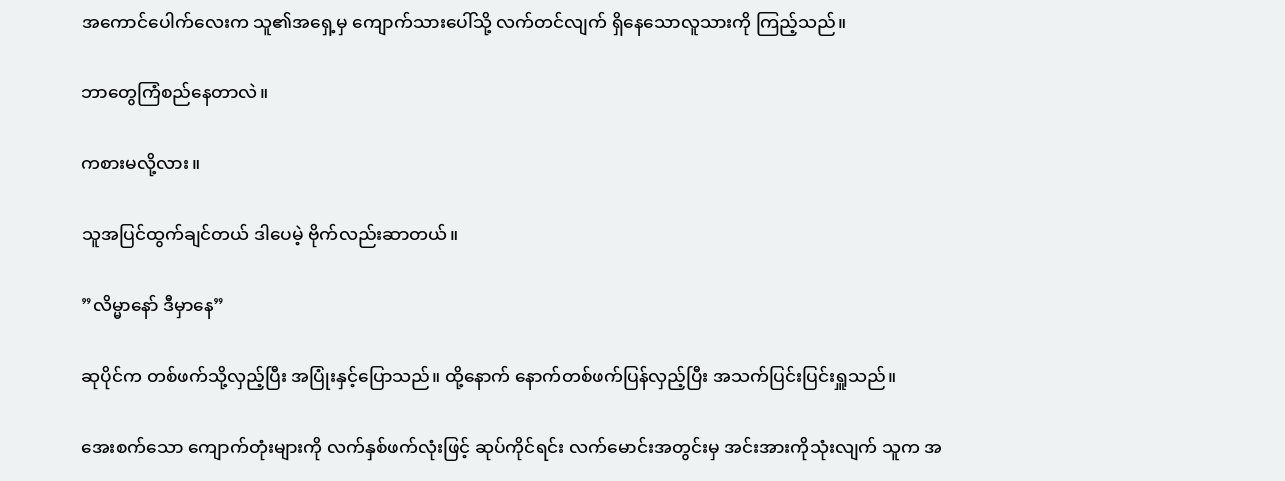အကောင်ပေါက်လေးက သူ၏အရှေ့မှ ကျောက်သားပေါ်သို့ လက်တင်လျက် ရှိနေသောလူသားကို ကြည့်သည်။

ဘာတွေကြံစည်နေတာလဲ။

ကစားမလို့လား။

သူအပြင်ထွက်ချင်တယ် ဒါပေမဲ့ ဗိုက်လည်းဆာတယ်။

”လိမ္မာနော် ဒီမှာနေ”

ဆုပိုင်က တစ်ဖက်သို့လှည့်ပြီး အပြုံးနှင့်ပြောသည်။ ထို့နောက် နောက်တစ်ဖက်ပြန်လှည့်ပြီး အသက်ပြင်းပြင်းရှူသည်။

အေးစက်သော ကျောက်တုံးများကို လက်နှစ်ဖက်လုံးဖြင့် ဆုပ်ကိုင်ရင်း လက်မောင်းအတွင်းမှ အင်းအားကိုသုံးလျက် သူက အ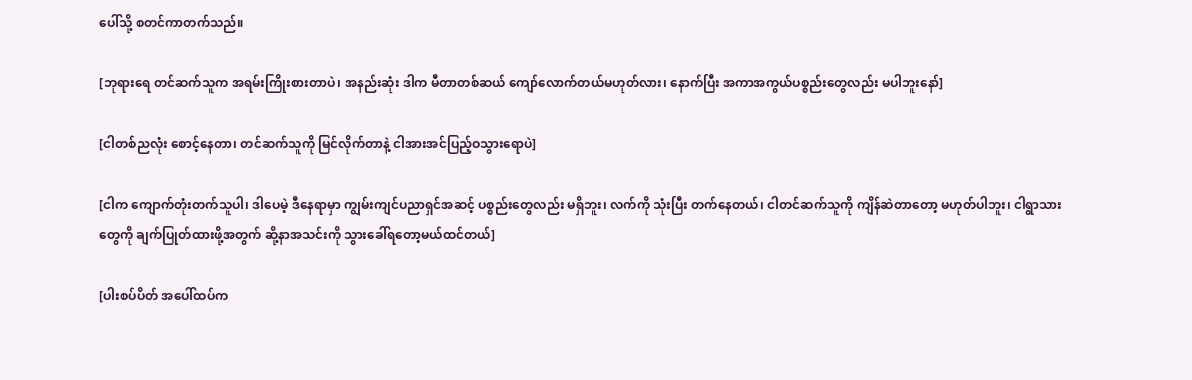ပေါ်သို့ စတင်ကာတက်သည်။

[ဘုရားရေ တင်ဆက်သူက အရမ်းကြိုးစားတာပဲ၊ အနည်းဆုံး ဒါက မီတာတစ်ဆယ် ကျော်လောက်တယ်မဟုတ်လား၊ နောက်ပြီး အကာအကွယ်ပစ္စည်းတွေလည်း မပါဘူးနော်]

[ငါတစ်ညလုံး စောင့်နေတာ၊ တင်ဆက်သူကို မြင်လိုက်တာနဲ့ ငါအားအင်ပြည့်ဝသွားရောပဲ]

[ငါက ကျောက်တုံးတက်သူပါ၊ ဒါပေမဲ့ ဒီနေရာမှာ ကျွမ်းကျင်ပညာရှင်အဆင့် ပစ္စည်းတွေလည်း မရှိဘူး၊ လက်ကို သုံးပြီး တက်နေတယ်၊ ငါတင်ဆက်သူကို ကျိန်ဆဲတာတော့ မဟုတ်ပါဘူး၊ ငါရွာသားတွေကို ချက်ပြုတ်ထားဖို့အတွက် ဆို့နာအသင်းကို သွားခေါ်ရတော့မယ်ထင်တယ်]

[ပါးစပ်ပိတ် အပေါ်ထပ်က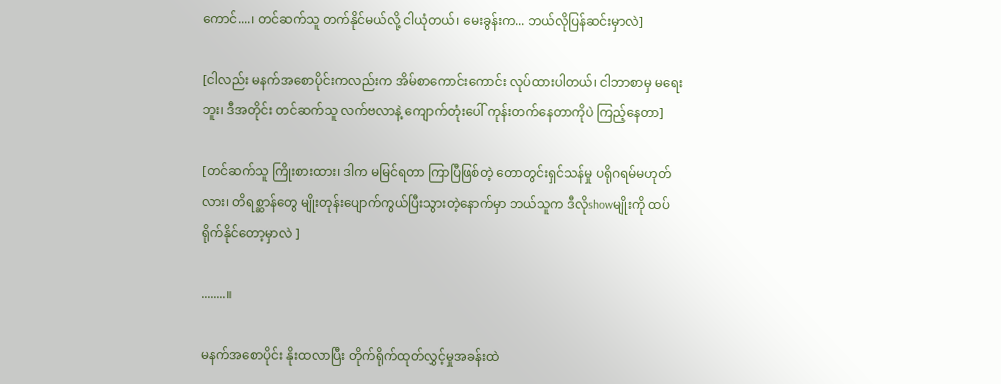ကောင်....၊ တင်ဆက်သူ တက်နိုင်မယ်လို့ ငါယုံတယ်၊ မေးခွန်းက... ဘယ်လိုပြန်ဆင်းမှာလဲ]

[ငါလည်း မနက်အစောပိုင်းကလည်းက အိမ်စာကောင်းကောင်း လုပ်ထားပါတယ်၊ ငါဘာစာမှ မရေးဘူး၊ ဒီအတိုင်း တင်ဆက်သူ လက်ဗလာနဲ့ ကျောက်တုံးပေါ် ကုန်းတက်နေတာကိုပဲ ကြည့်နေတာ]

[တင်ဆက်သူ ကြိုးစားထား၊ ဒါက မမြင်ရတာ ကြာပြီဖြစ်တဲ့ တောတွင်းရှင်သန်မှု ပရိုဂရမ်မဟုတ်လား၊ တိရစ္ဆာန်တွေ မျိုးတုန်းပျောက်ကွယ်ပြီးသွားတဲ့နောက်မှာ ဘယ်သူက ဒီလိုshowမျိုးကို ထပ်ရိုက်နိုင်တော့မှာလဲ ]

........။

မနက်အစောပိုင်း နိုးထလာပြီး တိုက်ရိုက်ထုတ်လွှင့်မှုအခန်းထဲ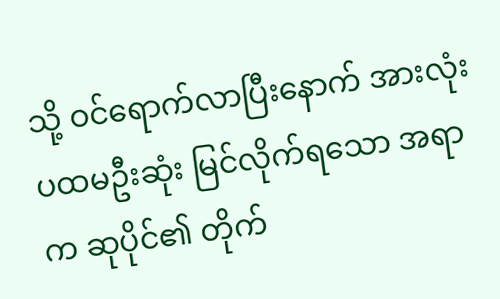သို့ ဝင်ရောက်လာပြီးနောက် အားလုံး ပထမဦးဆုံး မြင်လိုက်ရသော အရာက ဆုပိုင်၏ တိုက်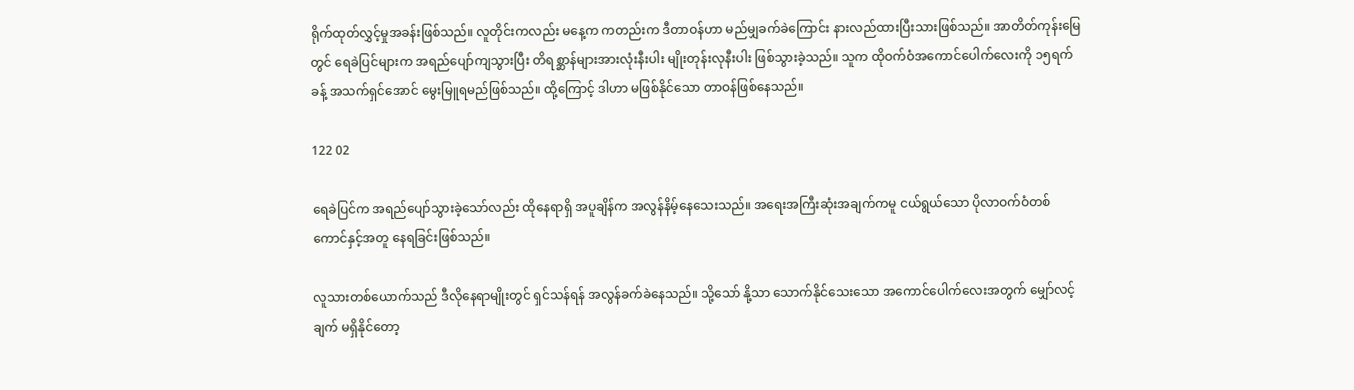ရိုက်ထုတ်လွှင့်မှုအခန်းဖြစ်သည်။ လူတိုင်းကလည်း မနေ့က ကတည်းက ဒီတာဝန်ဟာ မည်မျှခက်ခဲကြောင်း နားလည်ထားပြီးသားဖြစ်သည်။ အာတိတ်ကုန်းမြေတွင် ရေခဲပြင်များက အရည်ပျော်ကျသွားပြီး တိရစ္ဆာန်များအားလုံးနီးပါး မျိုးတုန်းလုနီးပါး ဖြစ်သွားခဲ့သည်။ သူက ထိုဝက်ဝံအကောင်ပေါက်လေးကို ၁၅ရက်ခန့် အသက်ရှင်အောင် မွေးမြူရမည်ဖြစ်သည်။ ထို့ကြောင့် ဒါဟာ မဖြစ်နိုင်သော တာဝန်ဖြစ်နေသည်။

122 02

ရေခဲပြင်က အရည်ပျော်သွားခဲ့သော်လည်း ထိုနေရာရှိ အပူချိန်က အလွန်နိမ့်နေသေးသည်။ အရေးအကြီးဆုံးအချက်ကမူ ငယ်ရွယ်သော ပိုလာဝက်ဝံတစ်ကောင်နှင့်အတူ နေရခြင်းဖြစ်သည်။

လူသားတစ်ယောက်သည် ဒီလိုနေရာမျိုးတွင် ရှင်သန်ရန် အလွန်ခက်ခဲနေသည်။ သို့သော် နို့သာ သောက်နိုင်သေးသော အကောင်ပေါက်လေးအတွက် မျှော်လင့်ချက် မရှိနိုင်တော့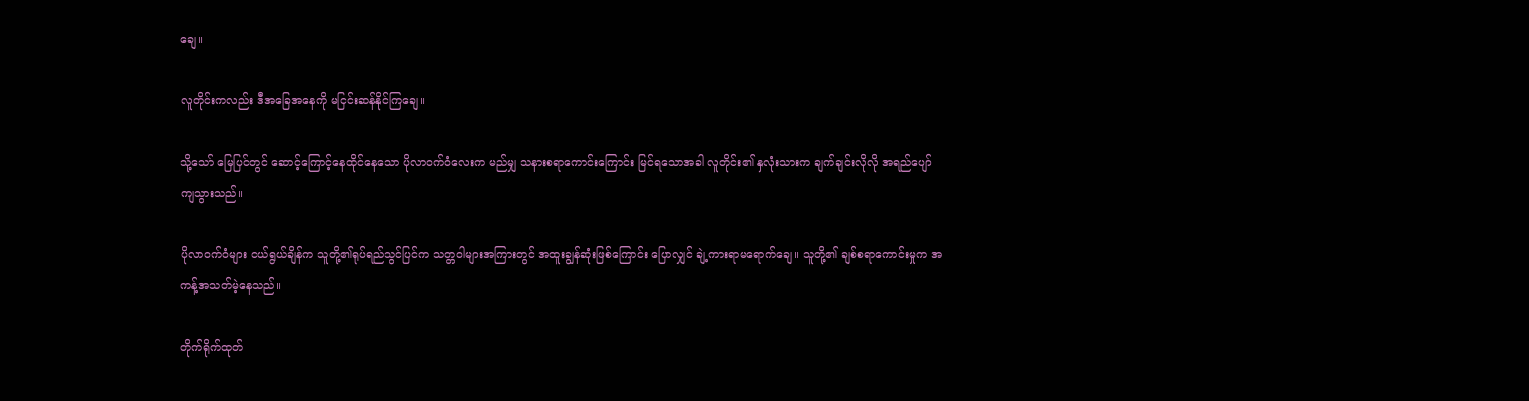ချေ။

လူတိုင်းကလည်း ဒီအခြေအနေကို မငြင်းဆန်နိုင်ကြချေ။

သို့သော် မြေပြင်တွင် ဆောင့်ကြောင့်နေထိုင်နေသော ပိုလာဝက်ဝံလေးက မည်မျှ သနားစရာကောင်းကြောင်း မြင်ရသောအခါ လူတိုင်း၏ နှလုံးသားက ချက်ချင်းလိုလို အရည်ပျော်ကျသွားသည်။

ပိုလာဝက်ဝံများ ငယ်ရွယ်ချိန်က သူတို့၏ရုပ်ရည်သွင်ပြင်က သတ္တဝါများအကြားတွင် အထူးချွန်ဆုံးဖြစ်ကြောင်း ပြောလျှင် ချဲ့ကားရာမရောက်ချေ။ သူတို့၏ ချစ်စရာကောင်းမှုက အကန့်အသတ်မဲ့နေသည်။

တိုက်ရိုက်ထုတ်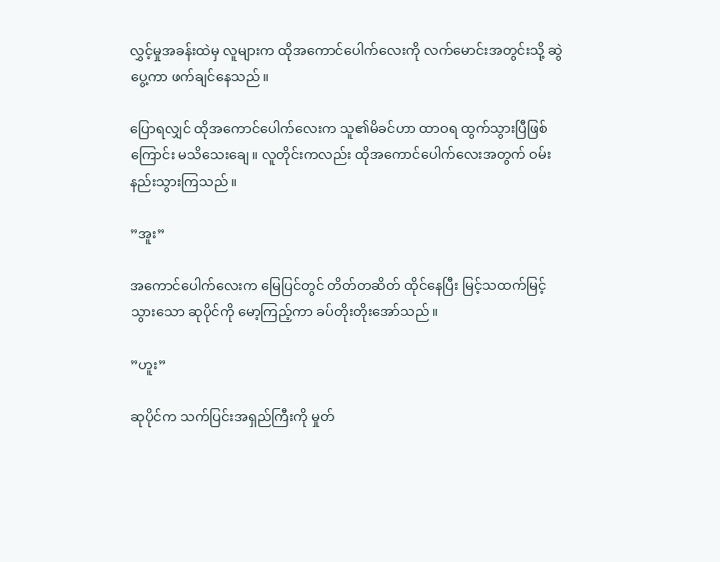လွှင့်မှုအခန်းထဲမှ လူများက ထိုအကောင်ပေါက်လေးကို လက်မောင်းအတွင်းသို့ ဆွဲပွေ့ကာ ဖက်ချင်နေသည်။

ပြောရလျှင် ထိုအကောင်ပေါက်လေးက သူ၏မိခင်ဟာ ထာဝရ ထွက်သွားပြီဖြစ်ကြောင်း မသိသေးချေ။ လူတိုင်းကလည်း ထိုအကောင်ပေါက်လေးအတွက် ဝမ်းနည်းသွားကြသည်။

”အူး”

အကောင်ပေါက်လေးက မြေပြင်တွင် တိတ်တဆိတ် ထိုင်နေပြီး မြင့်သထက်မြင့်သွားသော ဆုပိုင်ကို မော့ကြည့်ကာ ခပ်တိုးတိုးအော်သည်။

”ဟူး”

ဆုပိုင်က သက်ပြင်းအရှည်ကြီးကို မှုတ်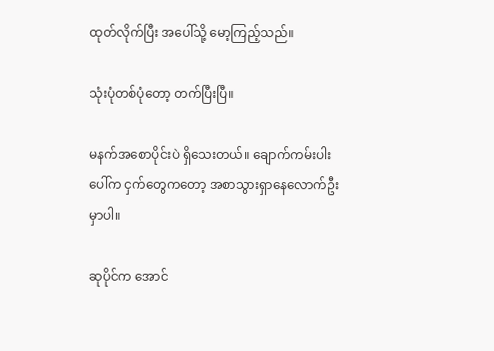ထုတ်လိုက်ပြီး အပေါ်သို့ မော့ကြည့်သည်။

သုံးပုံတစ်ပုံတော့ တက်ပြီးပြီ။

မနက်အစောပိုင်းပဲ ရှိသေးတယ်။ ချောက်ကမ်းပါးပေါ်က ငှက်တွေကတော့ အစာသွားရှာနေလောက်ဦးမှာပါ။

ဆုပိုင်က အောင်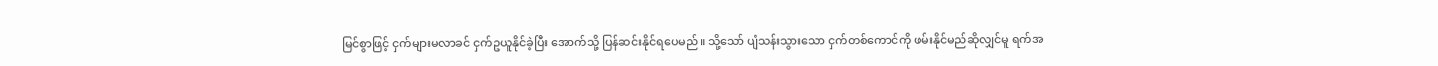မြင်စွာဖြင့် ငှက်များမလာခင် ငှက်ဥယူနိုင်ခဲ့ပြီး အောက်သို့ ပြန်ဆင်းနိုင်ရပေမည်။ သို့သော် ပျံသန်းသွားသော ငှက်တစ်ကောင်ကို ဖမ်းနိုင်မည်ဆိုလျှင်မူ ရက်အ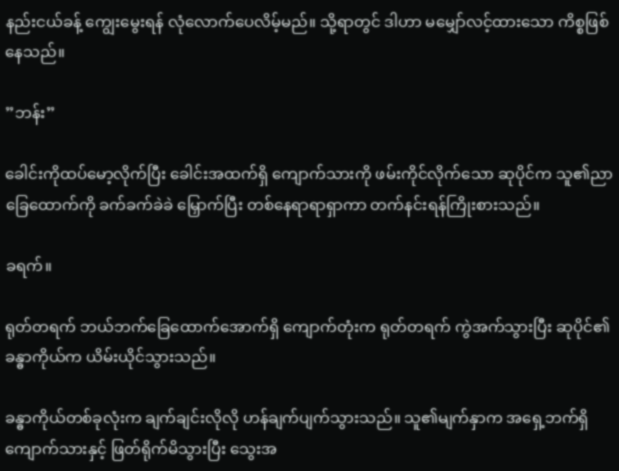နည်းငယ်ခန့် ကျွေးမွေးရန် လုံလောက်ပေလိမ့်မည်။ သို့ရာတွင် ဒါဟာ မမျှော်လင့်ထားသော ကိစ္စဖြစ်နေသည်။

”ဘန်း”

ခေါင်းကိုထပ်မော့လိုက်ပြီး ခေါင်းအထက်ရှိ ကျောက်သားကို ဖမ်းကိုင်လိုက်သော ဆုပိုင်က သူ၏ညာခြေထောက်ကို ခက်ခက်ခဲခဲ မြှောက်ပြီး တစ်နေရာရာရှာကာ တက်နင်းရန်ကြိုးစားသည်။

ခရက်။

ရုတ်တရက် ဘယ်ဘက်ခြေထောက်အောက်ရှိ ကျောက်တုံးက ရုတ်တရက် ကွဲအက်သွားပြီး ဆုပိုင်၏ ခန္ဓာကိုယ်က ယိမ်းယိုင်သွားသည်။

ခန္ဓာကိုယ်တစ်ခုလုံးက ချက်ချင်းလိုလို ဟန်ချက်ပျက်သွားသည်။ သူ၏မျက်နှာက အရှေ့ဘက်ရှိ ကျောက်သားနှင့် ဖြတ်ရိုက်မိသွားပြီး သွေးအ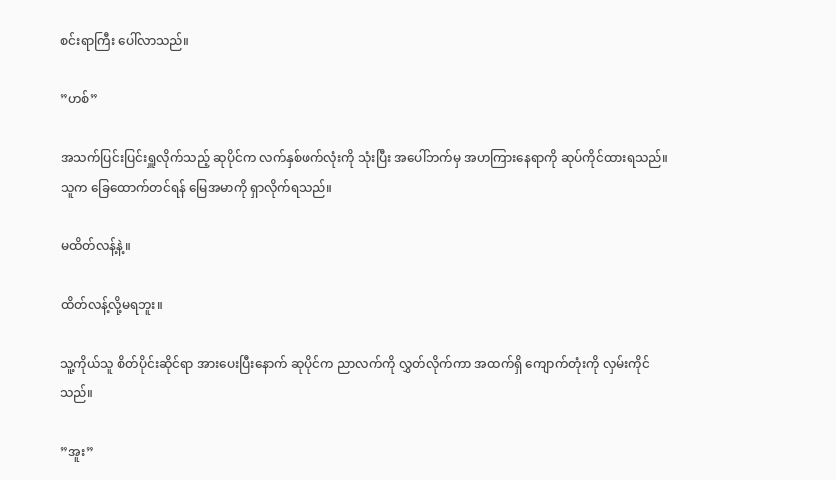စင်းရာကြီး ပေါ်လာသည်။

”ဟစ်”

အသက်ပြင်းပြင်းရှူလိုက်သည့် ဆုပိုင်က လက်နှစ်ဖက်လုံးကို သုံးပြီး အပေါ်ဘက်မှ အဟကြားနေရာကို ဆုပ်ကိုင်ထားရသည်။ သူက ခြေထောက်တင်ရန် မြေအမာကို ရှာလိုက်ရသည်။

မထိတ်လန့်နဲ့။

ထိတ်လန့်လို့မရဘူး။

သူ့ကိုယ်သူ စိတ်ပိုင်းဆိုင်ရာ အားပေးပြီးနောက် ဆုပိုင်က ညာလက်ကို လွှတ်လိုက်ကာ အထက်ရှိ ကျောက်တုံးကို လှမ်းကိုင်သည်။

”အူး”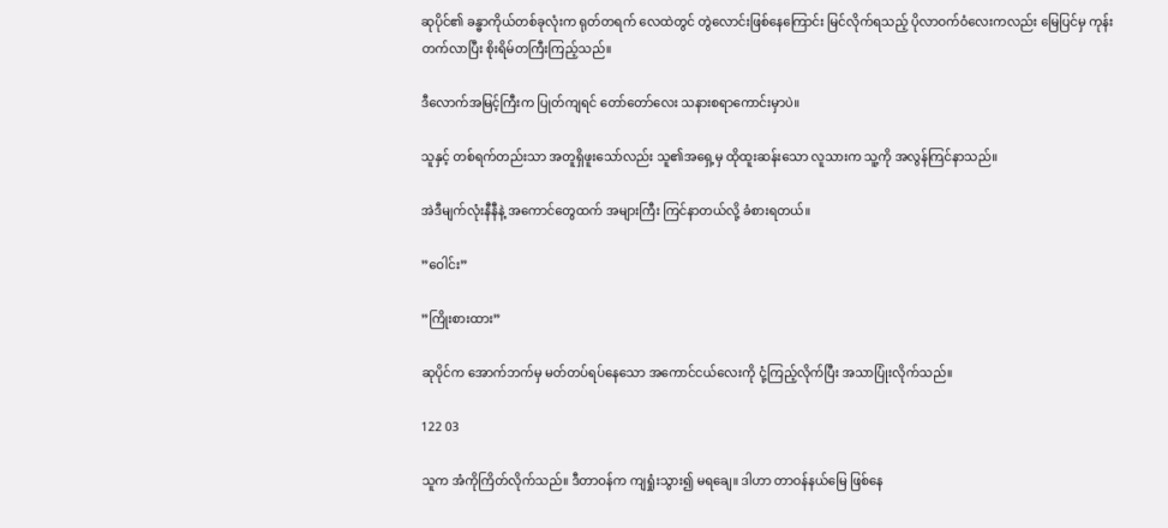ဆုပိုင်၏ ခန္ဓာကိုယ်တစ်ခုလုံးက ရုတ်တရက် လေထဲတွင် တွဲလောင်းဖြစ်နေကြောင်း မြင်လိုက်ရသည့် ပိုလာဝက်ဝံလေးကလည်း မြေပြင်မှ ကုန်းတက်လာပြီး စိုးရိမ်တကြီးကြည့်သည်။

ဒီလောက်အမြင့်ကြီးက ပြုတ်ကျရင် တော်တော်လေး သနားစရာကောင်းမှာပဲ။

သူနှင့် တစ်ရက်တည်းသာ အတူရှိဖူးသော်လည်း သူ၏အရှေ့မှ ထိုထူးဆန်းသော လူသားက သူ့ကို အလွန်ကြင်နာသည်။

အဲဒီမျက်လုံးနီနီနဲ့ အကောင်တွေထက် အများကြီး ကြင်နာတယ်လို့ ခံစားရတယ်။

”ဝေါင်း”

”ကြိုးစားထား”

ဆုပိုင်က အောက်ဘက်မှ မတ်တပ်ရပ်နေသော အကောင်ငယ်လေးကို ငုံ့ကြည့်လိုက်ပြီး အသာပြုံးလိုက်သည်။

122 03

သူက အံကိုကြိတ်လိုက်သည်။ ဒီတာဝန်က ကျရှုံးသွား၍ မရချေ။ ဒါဟာ တာဝန်နယ်မြေ ဖြစ်နေ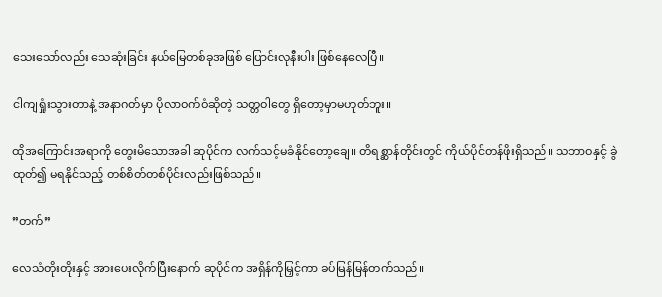သေးသော်လည်း သေဆုံးခြင်း နယ်မြေတစ်ခုအဖြစ် ပြောင်းလုနီးပါး ဖြစ်နေလေပြီ။

ငါကျရှုံးသွားတာနဲ့ အနာဂတ်မှာ ပိုလာဝက်ဝံဆိုတဲ့ သတ္တဝါတွေ ရှိတော့မှာမဟုတ်ဘူး။

ထိုအကြောင်းအရာကို တွေးမိသောအခါ ဆုပိုင်က လက်သင့်မခံနိုင်တော့ချေ။ တိရစ္ဆာန်တိုင်းတွင် ကိုယ်ပိုင်တန်ဖိုးရှိသည်။ သဘာဝနှင့် ခွဲထုတ်၍ မရနိုင်သည့် တစ်စိတ်တစ်ပိုင်းလည်းဖြစ်သည်။

”တက်”

လေသံတိုးတိုးနှင့် အားပေးလိုက်ပြီးနောက် ဆုပိုင်က အရှိန်ကိုမြှင့်ကာ ခပ်မြန်မြန်တက်သည်။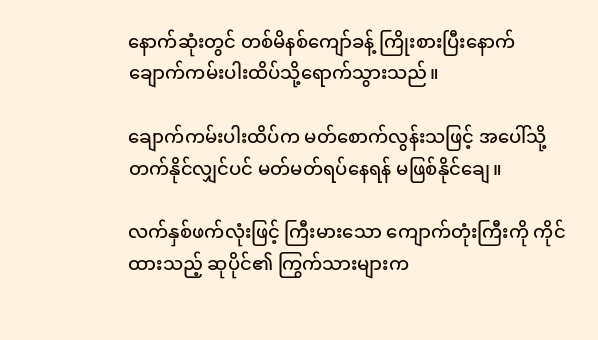နောက်ဆုံးတွင် တစ်မိနစ်ကျော်ခန့် ကြိုးစားပြီးနောက် ချောက်ကမ်းပါးထိပ်သို့ရောက်သွားသည်။

ချောက်ကမ်းပါးထိပ်က မတ်စောက်လွန်းသဖြင့် အပေါ်သို့ တက်နိုင်လျှင်ပင် မတ်မတ်ရပ်နေရန် မဖြစ်နိုင်ချေ။

လက်နှစ်ဖက်လုံးဖြင့် ကြီးမားသော ကျောက်တုံးကြီးကို ကိုင်ထားသည့် ဆုပိုင်၏ ကြွက်သားများက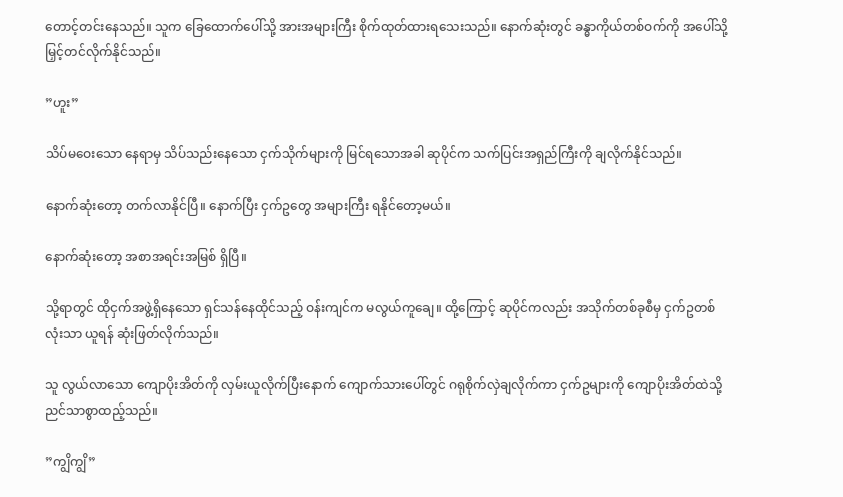တောင့်တင်းနေသည်။ သူက ခြေထောက်ပေါ်သို့ အားအများကြီး စိုက်ထုတ်ထားရသေးသည်။ နောက်ဆုံးတွင် ခန္ဓာကိုယ်တစ်ဝက်ကို အပေါ်သို့ မြှင့်တင်လိုက်နိုင်သည်။

”ဟူး”

သိပ်မဝေးသော နေရာမှ သိပ်သည်းနေသော ငှက်သိုက်များကို မြင်ရသောအခါ ဆုပိုင်က သက်ပြင်းအရှည်ကြီးကို ချလိုက်နိုင်သည်။

နောက်ဆုံးတော့ တက်လာနိုင်ပြီ။ နောက်ပြီး ငှက်ဥတွေ အများကြီး ရနိုင်တော့မယ်။

နောက်ဆုံးတော့ အစာအရင်းအမြစ် ရှိပြီ။

သို့ရာတွင် ထိုငှက်အဖွဲ့ရှိနေသော ရှင်သန်နေထိုင်သည့် ဝန်းကျင်က မလွယ်ကူချေ။ ထို့ကြောင့် ဆုပိုင်ကလည်း အသိုက်တစ်ခုစီမှ ငှက်ဥတစ်လုံးသာ ယူရန် ဆုံးဖြတ်လိုက်သည်။

သူ လွယ်လာသော ကျောပိုးအိတ်ကို လှမ်းယူလိုက်ပြီးနောက် ကျောက်သားပေါ်တွင် ဂရုစိုက်လှဲချလိုက်ကာ ငှက်ဥများကို ကျောပိုးအိတ်ထဲသို့ ညင်သာစွာထည့်သည်။

”ကျွိကျွိ”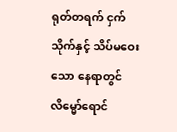ရုတ်တရက် ငှက်သိုက်နှင့် သိပ်မဝေးသော နေရာတွင် လိမ္မော်ရောင်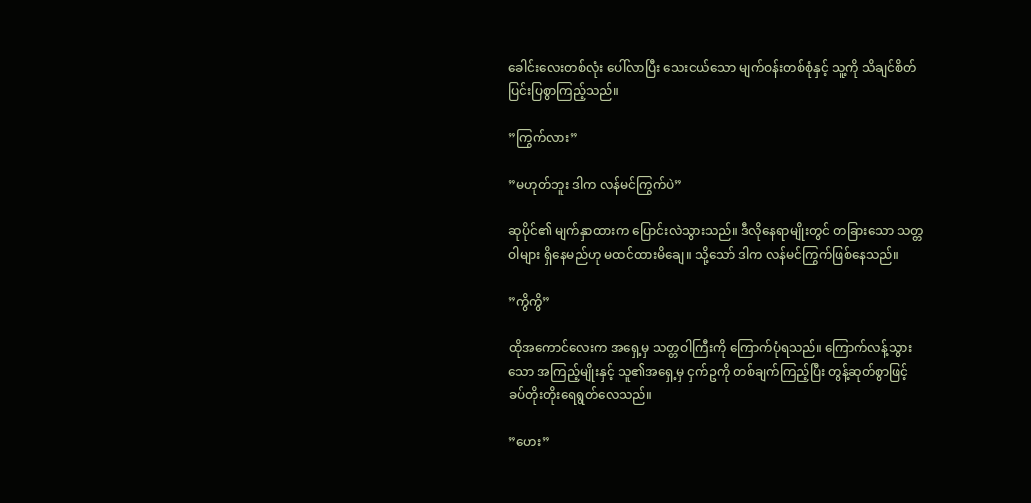ခေါင်းလေးတစ်လုံး ပေါ်လာပြီး သေးငယ်သော မျက်ဝန်းတစ်စုံနှင့် သူ့ကို သိချင်စိတ်ပြင်းပြစွာကြည့်သည်။

”ကြွက်လား”

”မဟုတ်ဘူး ဒါက လန်မင်ကြွက်ပဲ”

ဆုပိုင်၏ မျက်နှာထားက ပြောင်းလဲသွားသည်။ ဒီလိုနေရာမျိုးတွင် တခြားသော သတ္တဝါများ ရှိနေမည်ဟု မထင်ထားမိချေ။ သို့သော် ဒါက လန်မင်ကြွက်ဖြစ်နေသည်။

”ကွိကွိ”

ထိုအကောင်လေးက အရှေ့မှ သတ္တဝါကြီးကို ကြောက်ပုံရသည်။ ကြောက်လန့်သွားသော အကြည့်မျိုးနှင့် သူ၏အရှေ့မှ ငှက်ဥကို တစ်ချက်ကြည့်ပြီး တွန့်ဆုတ်စွာဖြင့် ခပ်တိုးတိုးရေရွတ်လေသည်။

”ဟေး”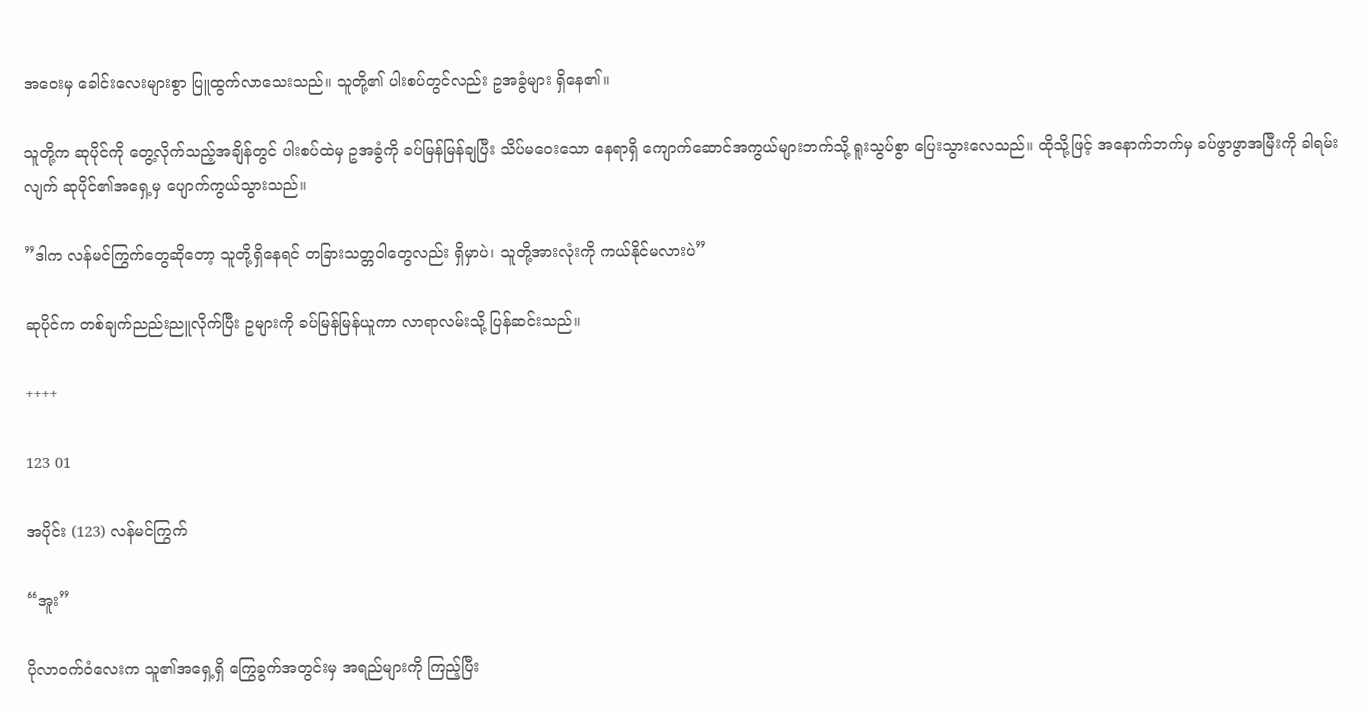အဝေးမှ ခေါင်းလေးများစွာ ပြူထွက်လာသေးသည်။ သူတို့၏ ပါးစပ်တွင်လည်း ဥအခွံများ ရှိနေ၏။

သူတို့က ဆုပိုင်ကို တွေ့လိုက်သည့်အချိန်တွင် ပါးစပ်ထဲမှ ဥအခွံကို ခပ်မြန်မြန်ချပြီး သိပ်မဝေးသော နေရာရှိ ကျောက်ဆောင်အကွယ်များဘက်သို့ ရူးသွပ်စွာ ပြေးသွားလေသည်။ ထိုသို့ဖြင့် အနောက်ဘက်မှ ခပ်ဖွာဖွာအမြီးကို ခါရမ်းလျက် ဆုပိုင်၏အရှေ့မှ ပျောက်ကွယ်သွားသည်။

”ဒါက လန်မင်ကြွက်တွေဆိုတော့ သူတို့ရှိနေရင် တခြားသတ္တဝါတွေလည်း ရှိမှာပဲ၊ သူတို့အားလုံးကို ကယ်နိုင်မလားပဲ”

ဆုပိုင်က တစ်ချက်ညည်းညူလိုက်ပြီး ဥများကို ခပ်မြန်မြန်ယူကာ လာရာလမ်းသို့ ပြန်ဆင်းသည်။

++++

123 01

အပိုင်း (123) လန်မင်ကြွက်

“အူး”

ပိုလာဝက်ဝံလေးက သူ၏အရှေ့ရှိ ကြွေခွက်အတွင်းမှ အရည်များကို ကြည့်ပြီး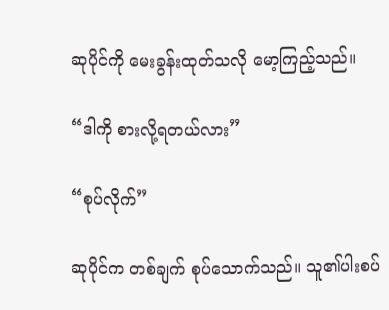ဆုပိုင်ကို မေးခွန်းထုတ်သလို မော့ကြည့်သည်။

“ဒါကို စားလို့ရတယ်လား”

“စုပ်လိုက်”

ဆုပိုင်က တစ်ချက် စုပ်သောက်သည်။ သူ၏ပါးစပ်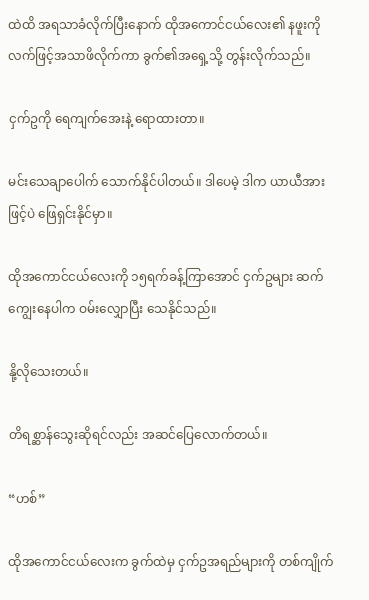ထဲထိ အရသာခံလိုက်ပြီးနောက် ထိုအကောင်ငယ်လေး၏ နဖူးကို လက်ဖြင့်အသာဖိလိုက်ကာ ခွက်၏အရှေ့သို့ တွန်းလိုက်သည်။

ငှက်ဥကို ရေကျက်အေးနဲ့ ရောထားတာ။

မင်းသေချာပေါက် သောက်နိုင်ပါတယ်။ ဒါပေမဲ့ ဒါက ယာယီအားဖြင့်ပဲ ဖြေရှင်းနိုင်မှာ။

ထိုအကောင်ငယ်လေးကို ၁၅ရက်ခန့်ကြာအောင် ငှက်ဥများ ဆက်ကျွေးနေပါက ဝမ်းလျှောပြီး သေနိုင်သည်။

နို့လိုသေးတယ်။

တိရစ္ဆာန်သွေးဆိုရင်လည်း အဆင်ပြေလောက်တယ်။

“ဟစ်”

ထိုအကောင်ငယ်လေးက ခွက်ထဲမှ ငှက်ဥအရည်များကို တစ်ကျိုက်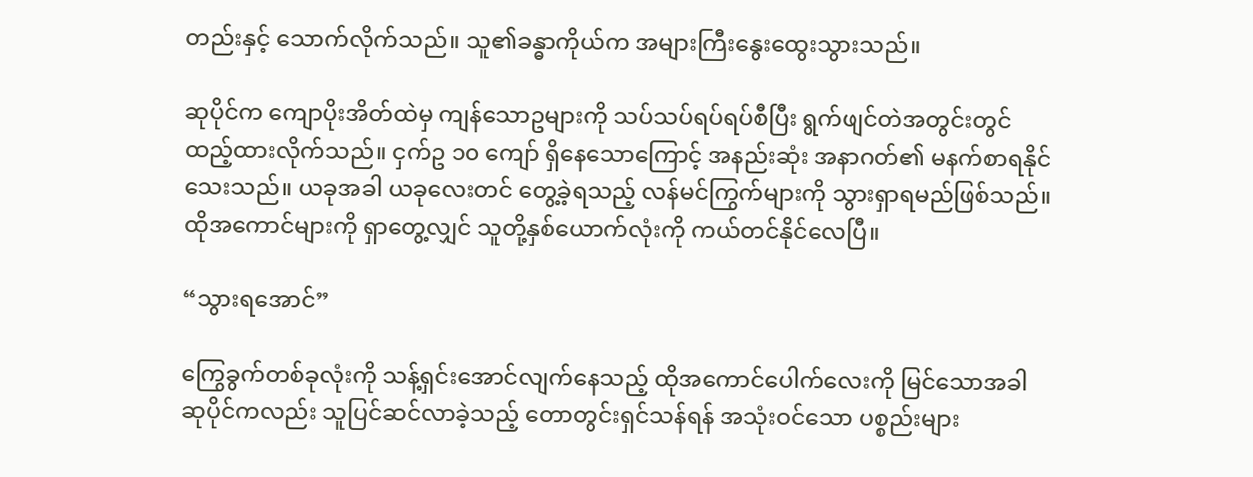တည်းနှင့် သောက်လိုက်သည်။ သူ၏ခန္ဓာကိုယ်က အများကြီးနွေးထွေးသွားသည်။

ဆုပိုင်က ကျောပိုးအိတ်ထဲမှ ကျန်သောဥများကို သပ်သပ်ရပ်ရပ်စီပြီး ရွက်ဖျင်တဲအတွင်းတွင် ထည့်ထားလိုက်သည်။ ငှက်ဥ ၁၀ ကျော် ရှိနေသောကြောင့် အနည်းဆုံး အနာဂတ်၏ မနက်စာရနိုင်သေးသည်။ ယခုအခါ ယခုလေးတင် တွေ့ခဲ့ရသည့် လန်မင်ကြွက်များကို သွားရှာရမည်ဖြစ်သည်။ ထိုအကောင်များကို ရှာတွေ့လျှင် သူတို့နှစ်ယောက်လုံးကို ကယ်တင်နိုင်လေပြီ။

“သွားရအောင်”

ကြွေခွက်တစ်ခုလုံးကို သန့်ရှင်းအောင်လျက်နေသည့် ထိုအကောင်ပေါက်လေးကို မြင်သောအခါ ဆုပိုင်ကလည်း သူပြင်ဆင်လာခဲ့သည့် တောတွင်းရှင်သန်ရန် အသုံးဝင်သော ပစ္စည်းများ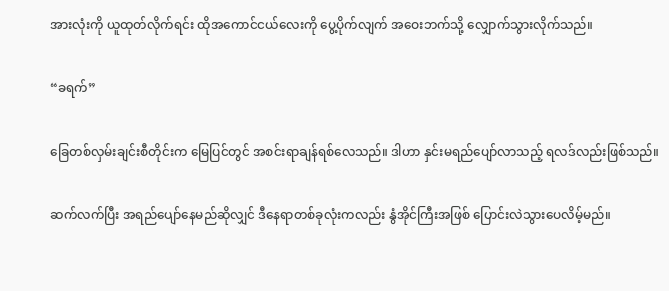အားလုံးကို ယူထုတ်လိုက်ရင်း ထိုအကောင်ငယ်လေးကို ပွေ့ပိုက်လျက် အဝေးဘက်သို့ လျှောက်သွားလိုက်သည်။

“ခရက်”

ခြေတစ်လှမ်းချင်းစီတိုင်းက မြေပြင်တွင် အစင်းရာချန်ရစ်လေသည်။ ဒါဟာ နှင်းမရည်ပျော်လာသည့် ရလဒ်လည်းဖြစ်သည်။

ဆက်လက်ပြီး အရည်ပျော်နေမည်ဆိုလျှင် ဒီနေရာတစ်ခုလုံးကလည်း နွံအိုင်ကြီးအဖြစ် ပြောင်းလဲသွားပေလိမ့်မည်။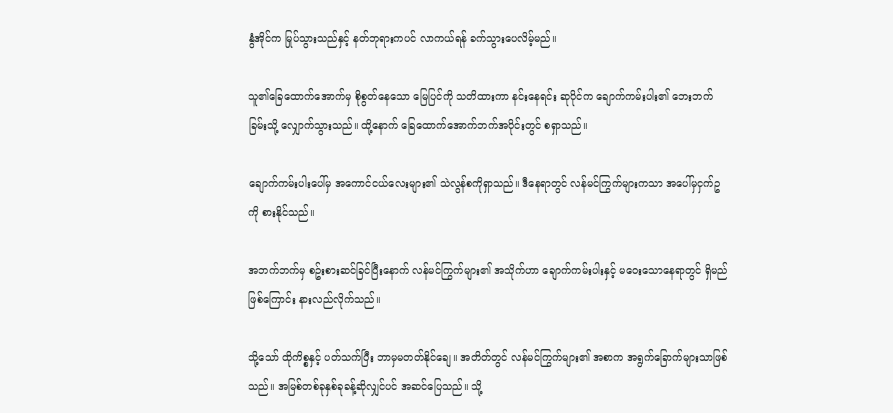နွံအိုင်က မြုပ်သွားသည်နှင့် နတ်ဘုရားကပင် လာကယ်ရန် ခက်သွားပေလိမ့်မည်။

သူ၏ခြေထောက်အောက်မှ စိုစွတ်နေသော မြေပြင်ကို သတိထားကာ နင်းနေရင်း ဆုပိုင်က ချောက်ကမ်းပါး၏ ဘေးဘက်ခြမ်းသို့ လျှောက်သွားသည်။ ထို့နောက် ခြေထောက်အောက်ဘက်အပိုင်းတွင် စရှာသည်။

ချောက်ကမ်းပါးပေါ်မှ အကောင်ငယ်လေးများ၏ သဲလွန်စကိုရှာသည်။ ဒီနေရာတွင် လန်မင်ကြွက်များကသာ အပေါ်မှငှက်ဥကို စားနိုင်သည်။

အဘက်ဘက်မှ စဥ်းစားဆင်ခြင်ပြီးနောက် လန်မင်ကြွက်များ၏ အသိုက်ဟာ ချောက်ကမ်းပါးနှင့် မဝေးသောနေရာတွင် ရှိမည်ဖြစ်ကြောင်း နားလည်လိုက်သည်။

သို့သော် ထိုကိစ္စနှင့် ပတ်သက်ပြီး ဘာမှမတတ်နိုင်ချေ။ အတိတ်တွင် လန်မင်ကြွက်များ၏ အစာက အရွက်ခြောက်များသာဖြစ်သည်။ အမြစ်တစ်ခုနှစ်ခုခန့်ဆိုလျှင်ပင် အဆင်ပြေသည်။ သို့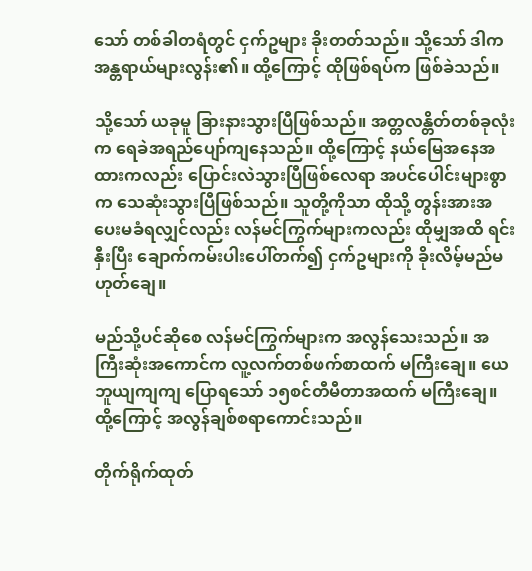သော် တစ်ခါတရံတွင် ငှက်ဥများ ခိုးတတ်သည်။ သို့သော် ဒါက အန္တရာယ်များလွန်း၏။ ထို့ကြောင့် ထိုဖြစ်ရပ်က ဖြစ်ခဲသည်။

သို့သော် ယခုမူ ခြားနားသွားပြီဖြစ်သည်။ အတ္တလန္တိတ်တစ်ခုလုံးက ရေခဲအရည်ပျော်ကျနေသည်။ ထို့ကြောင့် နယ်မြေအနေအထားကလည်း ပြောင်းလဲသွားပြီဖြစ်လေရာ အပင်ပေါင်းများစွာက သေဆုံးသွားပြီဖြစ်သည်။ သူတို့ကိုသာ ထိုသို့ တွန်းအားအပေးမခံရလျှင်လည်း လန်မင်ကြွက်များကလည်း ထိုမျှအထိ ရင်းနှီးပြီး ချောက်ကမ်းပါးပေါ်တက်၍ ငှက်ဥများကို ခိုးလိမ့်မည်မဟုတ်ချေ။

မည်သို့ပင်ဆိုစေ လန်မင်ကြွက်များက အလွန်သေးသည်။ အကြီးဆုံးအကောင်က လူ့လက်တစ်ဖက်စာထက် မကြီးချေ။ ယေဘူယျကျကျ ပြောရသော် ၁၅စင်တီမီတာအထက် မကြီးချေ။ ထို့ကြောင့် အလွန်ချစ်စရာကောင်းသည်။

တိုက်ရိုက်ထုတ်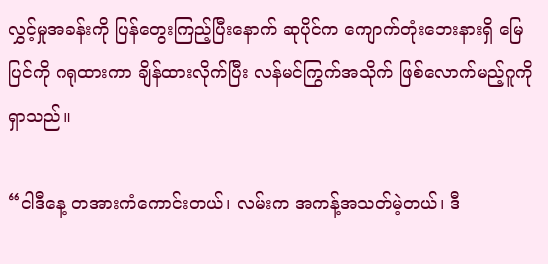လွှင့်မှုအခန်းကို ပြန်တွေးကြည့်ပြီးနောက် ဆုပိုင်က ကျောက်တုံးဘေးနားရှိ မြေပြင်ကို ဂရုထားကာ ချိန်ထားလိုက်ပြီး လန်မင်ကြွက်အသိုက် ဖြစ်လောက်မည့်ဂူကို ရှာသည်။

“ငါဒီနေ့ တအားကံကောင်းတယ်၊ လမ်းက အကန့်အသတ်မဲ့တယ်၊ ဒီ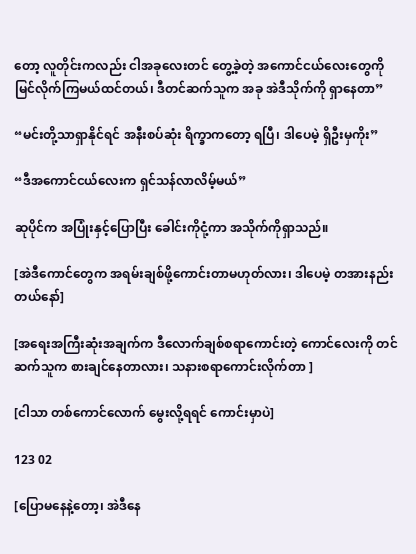တော့ လူတိုင်းကလည်း ငါအခုလေးတင် တွေ့ခဲ့တဲ့ အကောင်ငယ်လေးတွေကို မြင်လိုက်ကြမယ်ထင်တယ်၊ ဒီတင်ဆက်သူက အခု အဲဒီသိုက်ကို ရှာနေတာ”

“မင်းတို့သာရှာနိုင်ရင် အနီးစပ်ဆုံး ရိက္ခာကတော့ ရပြီ၊ ဒါပေမဲ့ ရှိဦးမှကိုး”

“ဒီအကောင်ငယ်လေးက ရှင်သန်လာလိမ့်မယ်”

ဆုပိုင်က အပြုံးနှင့်ပြောပြီး ခေါင်းကိုငုံ့ကာ အသိုက်ကိုရှာသည်။

[အဲဒီကောင်တွေက အရမ်းချစ်ဖို့ကောင်းတာမဟုတ်လား၊ ဒါပေမဲ့ တအားနည်းတယ်နော်]

[အရေးအကြီးဆုံးအချက်က ဒီလောက်ချစ်စရာကောင်းတဲ့ ကောင်လေးကို တင်ဆက်သူက စားချင်နေတာလား၊ သနားစရာကောင်းလိုက်တာ ]

[ငါသာ တစ်ကောင်လောက် မွေးလို့ရရင် ကောင်းမှာပဲ]

123 02

[ပြောမနေနဲ့တော့၊ အဲဒီနေ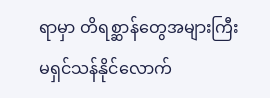ရာမှာ တိရစ္ဆာန်တွေအများကြီး မရှင်သန်နိုင်လောက်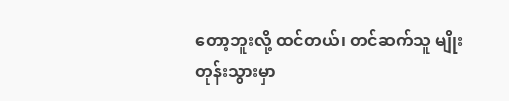တော့ဘူးလို့ ထင်တယ်၊ တင်ဆက်သူ မျိုးတုန်းသွားမှာ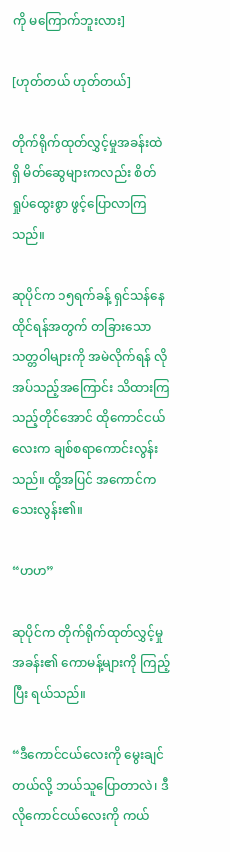ကို မကြောက်ဘူးလား]

[ဟုတ်တယ် ဟုတ်တယ်]

တိုက်ရိုက်ထုတ်လွှင့်မှုအခန်းထဲရှိ မိတ်ဆွေများကလည်း စိတ်ရှုပ်ထွေးစွာ ဖွင့်ပြောလာကြသည်။

ဆုပိုင်က ၁၅ရက်ခန့် ရှင်သန်နေထိုင်ရန်အတွက် တခြားသော သတ္တဝါများကို အမဲလိုက်ရန် လိုအပ်သည့်အကြောင်း သိထားကြသည့်တိုင်အောင် ထိုကောင်ငယ်လေးက ချစ်စရာကောင်းလွန်းသည်။ ထို့အပြင် အကောင်က သေးလွန်း၏။

“ဟဟ”

ဆုပိုင်က တိုက်ရိုက်ထုတ်လွှင့်မှုအခန်း၏ ကောမန့်များကို ကြည့်ပြီး ရယ်သည်။

“ဒီကောင်ငယ်လေးကို မွေးချင်တယ်လို့ ဘယ်သူပြောတာလဲ၊ ဒီလိုကောင်ငယ်လေးကို ကယ်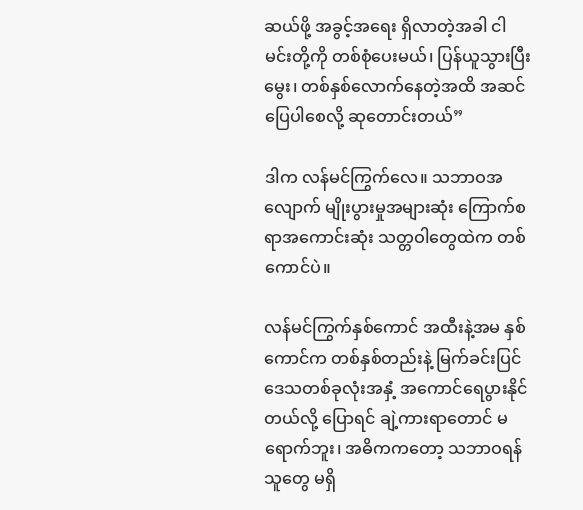ဆယ်ဖို့ အခွင့်အရေး ရှိလာတဲ့အခါ ငါမင်းတို့ကို တစ်စုံပေးမယ်၊ ပြန်ယူသွားပြီး မွေး၊ တစ်နှစ်လောက်နေတဲ့အထိ အဆင်ပြေပါစေလို့ ဆုတောင်းတယ်”

ဒါက လန်မင်ကြွက်လေ။ သဘာဝအလျောက် မျိုးပွားမှုအများဆုံး ကြောက်စရာအကောင်းဆုံး သတ္တဝါတွေထဲက တစ်ကောင်ပဲ။

လန်မင်ကြွက်နှစ်ကောင် အထီးနဲ့အမ နှစ်ကောင်က တစ်နှစ်တည်းနဲ့ မြက်ခင်းပြင်ဒေသတစ်ခုလုံးအနှံ့ အကောင်ရေပွားနိုင်တယ်လို့ ပြောရင် ချဲ့ကားရာတောင် မရောက်ဘူး၊ အဓိကကတော့ သဘာဝရန်သူတွေ မရှိ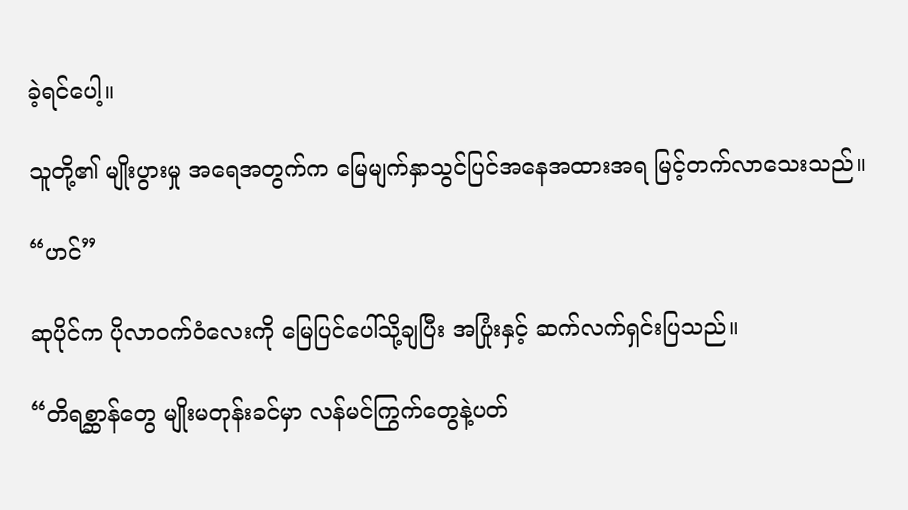ခဲ့ရင်ပေါ့။

သူတို့၏ မျိုးပွားမှု အရေအတွက်က မြေမျက်နှာသွင်ပြင်အနေအထားအရ မြင့်တက်လာသေးသည်။

“ဟင်”

ဆုပိုင်က ပိုလာဝက်ဝံလေးကို မြေပြင်ပေါ်သို့ချပြီး အပြုံးနှင့် ဆက်လက်ရှင်းပြသည်။

“တိရစ္ဆာန်တွေ မျိုးမတုန်းခင်မှာ လန်မင်ကြွက်တွေနဲ့ပတ်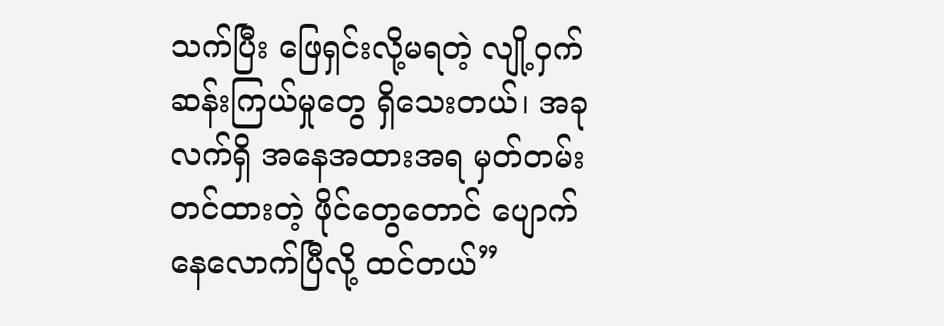သက်ပြီး ဖြေရှင်းလို့မရတဲ့ လျို့ဝှက်ဆန်းကြယ်မှုတွေ ရှိသေးတယ်၊ အခုလက်ရှိ အနေအထားအရ မှတ်တမ်းတင်ထားတဲ့ ဖိုင်တွေတောင် ပျောက်နေလောက်ပြီလို့ ထင်တယ်”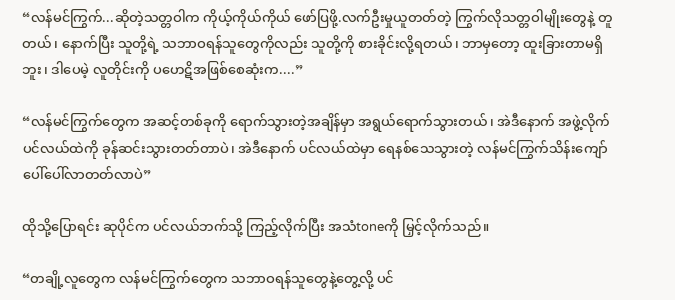“လန်မင်ကြွက်...ဆိုတဲ့သတ္တဝါက ကိုယ့်ကိုယ်ကိုယ် ဖော်ပြဖို့.လက်ဦးမှုယူတတ်တဲ့ ကြွက်လိုသတ္တဝါမျိုးတွေနဲ့ တူတယ်၊ နောက်ပြီး သူတို့ရဲ့ သဘာဝရန်သူတွေကိုလည်း သူတို့ကို စားခိုင်းလို့ရတယ်၊ ဘာမှတော့ ထူးခြားတာမရှိဘူး၊ ဒါပေမဲ့ လူတိုင်းကို ပဟေဋိအဖြစ်စေဆုံးက....”

“လန်မင်ကြွက်တွေက အဆင့်တစ်ခုကို ရောက်သွားတဲ့အချိန်မှာ အရွယ်ရောက်သွားတယ်၊ အဲဒီနောက် အဖွဲ့လိုက် ပင်လယ်ထဲကို ခုန်ဆင်းသွားတတ်တာပဲ၊ အဲဒီနောက် ပင်လယ်ထဲမှာ ရေနစ်သေသွားတဲ့ လန်မင်ကြွက်သိန်းကျော် ပေါ်ပေါ်လာတတ်လာပဲ”

ထိုသို့ပြောရင်း ဆုပိုင်က ပင်လယ်ဘက်သို့ ကြည့်လိုက်ပြီး အသံtoneကို မြှင့်လိုက်သည်။

“တချို့လူတွေက လန်မင်ကြွက်တွေက သဘာဝရန်သူတွေနဲ့တွေ့လို့ ပင်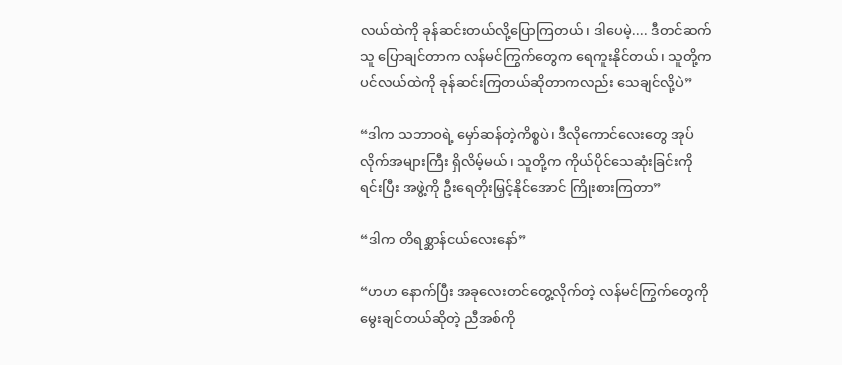လယ်ထဲကို ခုန်ဆင်းတယ်လို့ပြောကြတယ်၊ ဒါပေမဲ့.... ဒီတင်ဆက်သူ ပြောချင်တာက လန်မင်ကြွက်တွေက ရေကူးနိုင်တယ်၊ သူတို့က ပင်လယ်ထဲကို ခုန်ဆင်းကြတယ်ဆိုတာကလည်း သေချင်လို့ပဲ”

“ဒါက သဘာဝရဲ့ မှော်ဆန်တဲ့ကိစ္စပဲ၊ ဒီလိုကောင်လေးတွေ အုပ်လိုက်အများကြီး ရှိလိမ့်မယ်၊ သူတို့က ကိုယ်ပိုင်သေဆုံးခြင်းကိုရင်းပြီး အဖွဲ့ကို ဦးရေတိုးမြှင့်နိုင်အောင် ကြိုးစားကြတာ”

“ဒါက တိရစ္ဆာန်ငယ်လေးနော်”

“ဟဟ နောက်ပြီး အခုလေးတင်တွေ့လိုက်တဲ့ လန်မင်ကြွက်တွေကို မွေးချင်တယ်ဆိုတဲ့ ညီအစ်ကို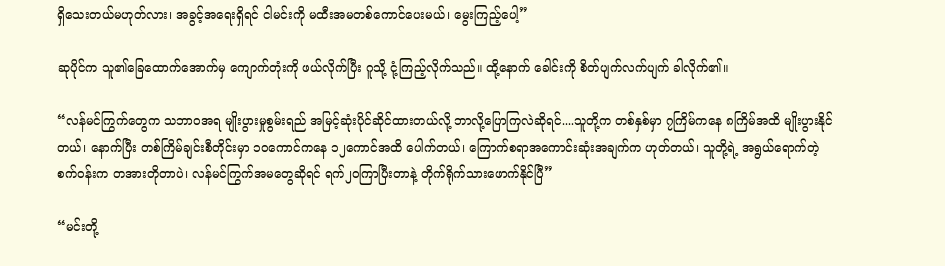ရှိသေးတယ်မဟုတ်လား၊ အခွင့်အရေးရှိရင် ငါမင်းကို မထီးအမတစ်ကောင်ပေးမယ်၊ မွေးကြည့်ပေါ့”

ဆုပိုင်က သူ၏ခြေထောက်အောက်မှ ကျောက်တုံးကို ဖယ်လိုက်ပြီး ဂူသို့ ငုံ့ကြည့်လိုက်သည်။ ထို့နောက် ခေါင်းကို စိတ်ပျက်လက်ပျက် ခါလိုက်၏။

“လန်မင်ကြွက်တွေက သဘာဝအရ မျိုးပွားမှုစွမ်းရည် အမြင့်ဆုံးပိုင်ဆိုင်ထားတယ်လို့ ဘာလို့ပြောကြလဲဆိုရင်....သူတို့က တစ်နှစ်မှာ ၇ကြိမ်ကနေ ၈ကြိမ်အထိ မျိုးပွားနိုင်တယ်၊ နောက်ပြီး တစ်ကြိမ်ချင်းစီတိုင်းမှာ ၁၀ကောင်ကနေ ၁၂ကောင်အထိ ပေါက်တယ်၊ ကြောက်စရာအကောင်းဆုံးအချက်က ဟုတ်တယ်၊ သူတို့ရဲ့ အရွယ်ရောက်တဲ့စက်ဝန်းက တအားတိုတာပဲ၊ လန်မင်ကြွက်အမတွေဆိုရင် ရက်၂၀ကြာပြီးတာနဲ့ တိုက်ရိုက်သားဖောက်နိုင်ပြီ”

“မင်းတို့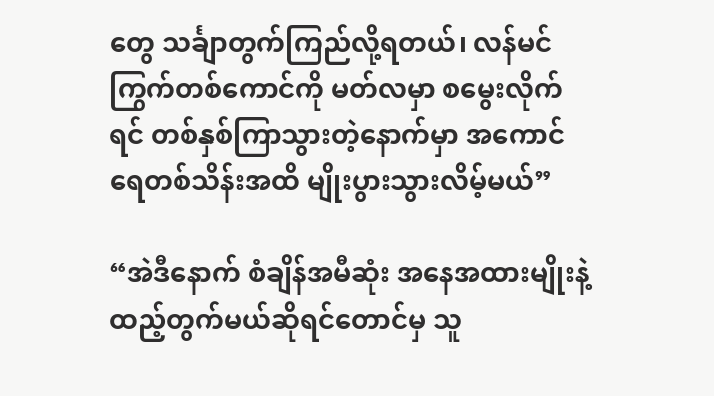တွေ သင်္ချာတွက်ကြည်လို့ရတယ်၊ လန်မင်ကြွက်တစ်ကောင်ကို မတ်လမှာ စမွေးလိုက်ရင် တစ်နှစ်ကြာသွားတဲ့နောက်မှာ အကောင်ရေတစ်သိန်းအထိ မျိုးပွားသွားလိမ့်မယ်”

“အဲဒီနောက် စံချိန်အမီဆုံး အနေအထားမျိုးနဲ့ ထည့်တွက်မယ်ဆိုရင်တောင်မှ သူ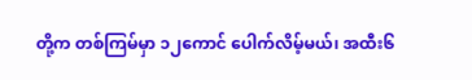တို့က တစ်ကြမ်မှာ ၁၂ကောင် ပေါက်လိမ့်မယ်၊ အထီး၆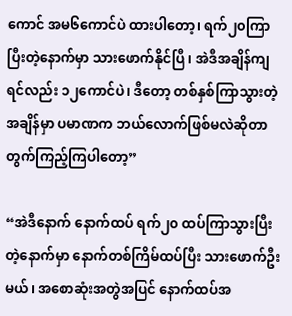ကောင် အမ၆ကောင်ပဲ ထားပါတော့၊ ရက်၂၀ကြာပြီးတဲ့နောက်မှာ သားဖောက်နိုင်ပြီ၊ အဲဒီအချိန်ကျရင်လည်း ၁၂ကောင်ပဲ၊ ဒီတော့ တစ်နှစ်ကြာသွားတဲ့အချိန်မှာ ပမာဏက ဘယ်လောက်ဖြစ်မလဲဆိုတာ တွက်ကြည့်ကြပါတော့”

“အဲဒီနောက် နောက်ထပ် ရက်၂၀ ထပ်ကြာသွားပြီးတဲ့နောက်မှာ နောက်တစ်ကြိမ်ထပ်ပြီး သားဖောက်ဦးမယ်၊ အစောဆုံးအတွဲအပြင် နောက်ထပ်အ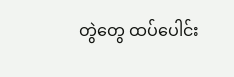တွဲတွေ ထပ်ပေါင်း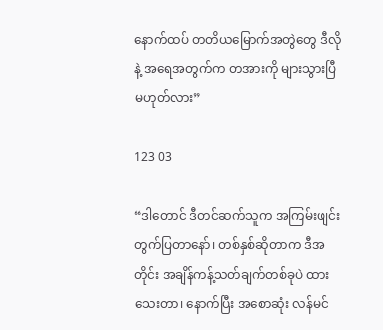နောက်ထပ် တတိယမြောက်အတွဲတွေ ဒီလိုနဲ့ အရေအတွက်က တအားကို များသွားပြီမဟုတ်လား”

123 03

“ဒါတောင် ဒီတင်ဆက်သူက အကြမ်းဖျင်းတွက်ပြတာနော်၊ တစ်နှစ်ဆိုတာက ဒီအတိုင်း အချိန်ကန့်သတ်ချက်တစ်ခုပဲ ထားသေးတာ၊ နောက်ပြီး အစောဆုံး လန်မင်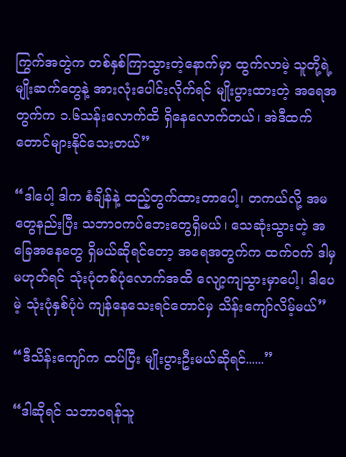ကြွက်အတွဲက တစ်နှစ်ကြာသွားတဲ့နောက်မှာ ထွက်လာမဲ့ သူတို့ရဲ့ မျိုးဆက်တွေနဲ့ အားလုံးပေါင်းလိုက်ရင် မျိုးပွားထားတဲ့ အရေအတွက်က ၁.၆သန်းလောက်ထိ ရှိနေလောက်တယ်၊ အဲဒီထက်တောင်များနိုင်သေးတယ်”

“ဒါပေါ့ ဒါက စံချိန်နဲ့ ထည့်တွက်ထားတာပေါ့၊ တကယ်လို့ အမတွေနည်းပြီး သဘာဝကပ်ဘေးတွေရှိမယ်၊ သေဆုံးသွားတဲ့ အခြေအနေတွေ ရှိမယ်ဆိုရင်တော့ အရေအတွက်က ထက်ဝက် ဒါမှမဟုတ်ရင် သုံးပုံတစ်ပုံလောက်အထိ လျော့ကျသွားမှာပေါ့၊ ဒါပေမဲ့ သုံးပုံနှစ်ပုံပဲ ကျန်နေသေးရင်တောင်မှ သိန်းကျော်လိမ့်မယ်”

“ဒီသိန်းကျော်က ထပ်ပြီး မျိုးပွားဦးမယ်ဆိုရင်......”

“ဒါဆိုရင် သဘာဝရန်သူ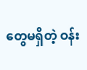တွေမရှိတဲ့ ဝန်း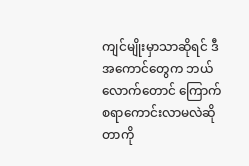ကျင်မျိုးမှာသာဆိုရင် ဒီအကောင်တွေက ဘယ်လောက်တောင် ကြောက်စရာကောင်းလာမလဲဆိုတာကို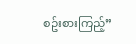စဥ်းစားကြည့်”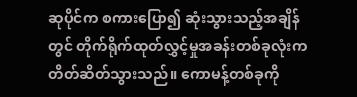ဆုပိုင်က စကားပြော၍ ဆုံးသွားသည့်အချိန်တွင် တိုက်ရိုက်ထုတ်လွှင့်မှုအခန်းတစ်ခုလုံးက တိတ်ဆိတ်သွားသည်။ ကောမန့်တစ်ခုကို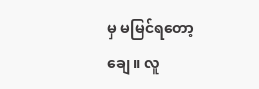မှ မမြင်ရတော့ချေ။ လူ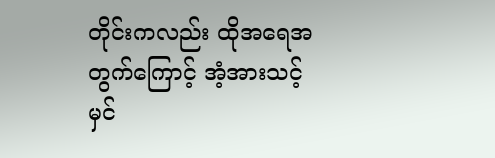တိုင်းကလည်း ထိုအရေအတွက်ကြောင့် အံ့အားသင့် မှင်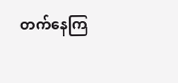တက်နေကြ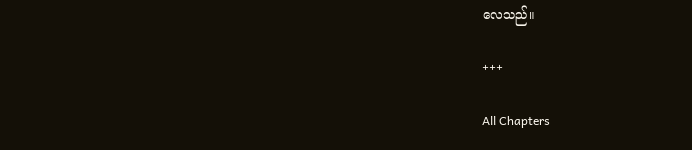လေသည်။

+++

All Chapters